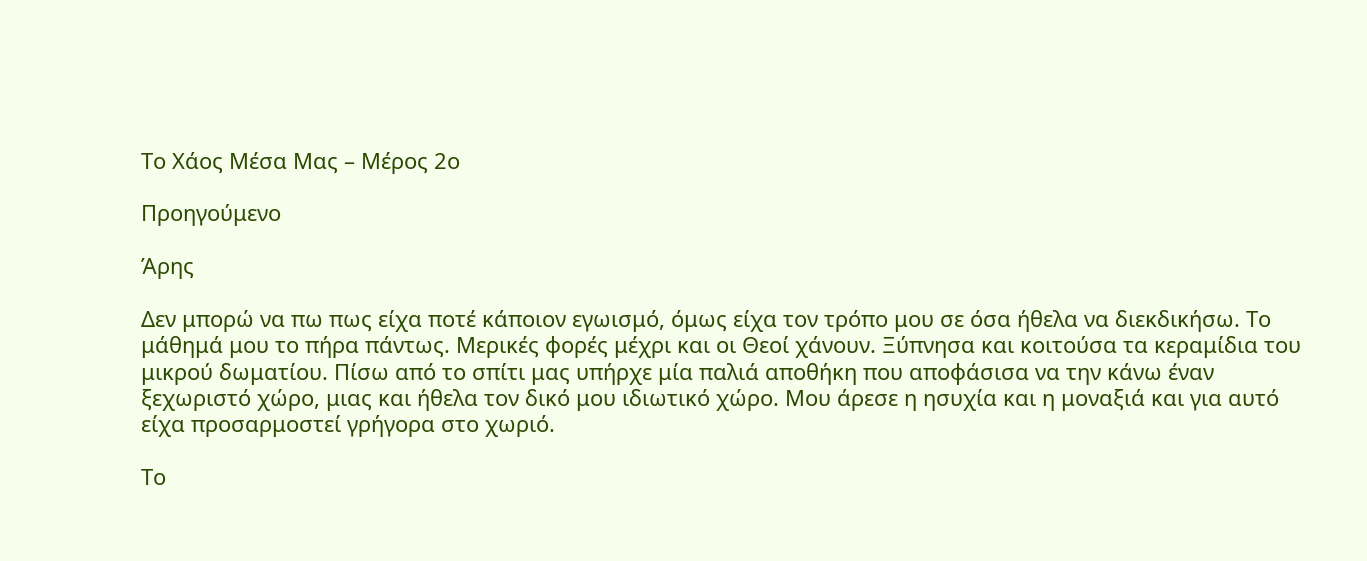Το Χάος Μέσα Μας – Μέρος 2ο

Προηγούμενο

Άρης

Δεν μπορώ να πω πως είχα ποτέ κάποιον εγωισμό, όμως είχα τον τρόπο μου σε όσα ήθελα να διεκδικήσω. Το μάθημά μου το πήρα πάντως. Μερικές φορές μέχρι και οι Θεοί χάνουν. Ξύπνησα και κοιτούσα τα κεραμίδια του μικρού δωματίου. Πίσω από το σπίτι μας υπήρχε μία παλιά αποθήκη που αποφάσισα να την κάνω έναν ξεχωριστό χώρο, μιας και ήθελα τον δικό μου ιδιωτικό χώρο. Μου άρεσε η ησυχία και η μοναξιά και για αυτό είχα προσαρμοστεί γρήγορα στο χωριό.

Το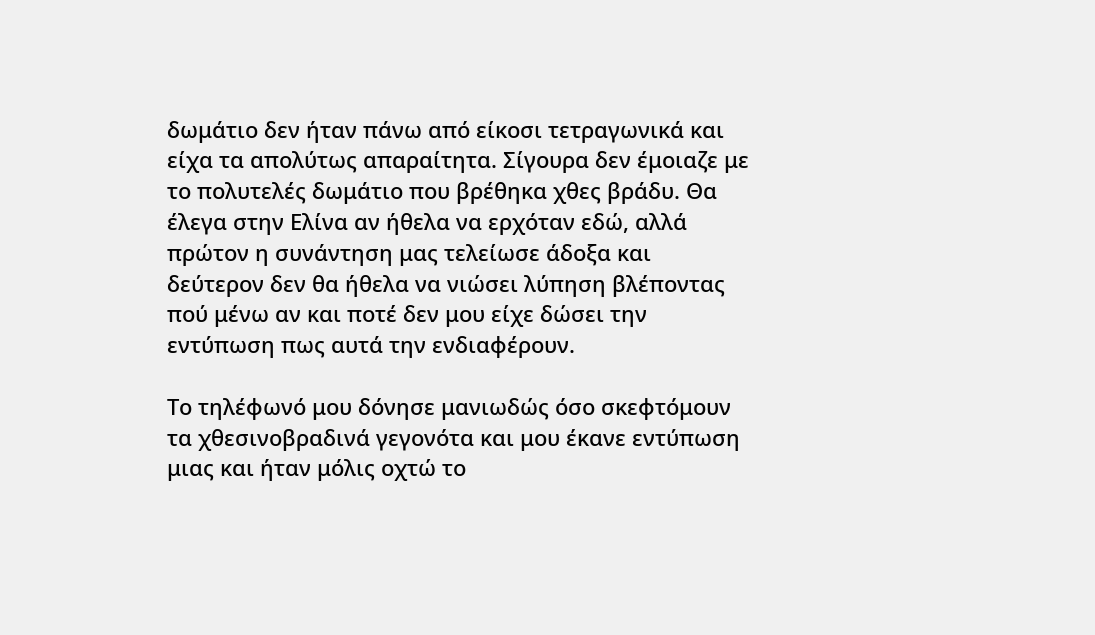δωμάτιο δεν ήταν πάνω από είκοσι τετραγωνικά και είχα τα απολύτως απαραίτητα. Σίγουρα δεν έμοιαζε με το πολυτελές δωμάτιο που βρέθηκα χθες βράδυ. Θα έλεγα στην Ελίνα αν ήθελα να ερχόταν εδώ, αλλά πρώτον η συνάντηση μας τελείωσε άδοξα και δεύτερον δεν θα ήθελα να νιώσει λύπηση βλέποντας πού μένω αν και ποτέ δεν μου είχε δώσει την εντύπωση πως αυτά την ενδιαφέρουν.

Το τηλέφωνό μου δόνησε μανιωδώς όσο σκεφτόμουν τα χθεσινοβραδινά γεγονότα και μου έκανε εντύπωση μιας και ήταν μόλις οχτώ το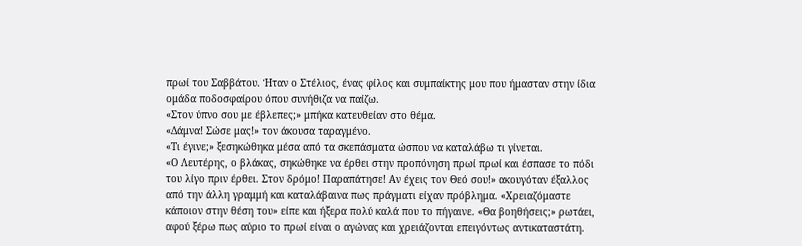πρωί του Σαββάτου. Ήταν ο Στέλιος, ένας φίλος και συμπαίκτης μου που ήμασταν στην ίδια ομάδα ποδοσφαίρου όπου συνήθιζα να παίζω.
«Στον ύπνο σου με έβλεπες;» μπήκα κατευθείαν στο θέμα.
«Δάμνα! Σώσε μας!» τον άκουσα ταραγμένο.
«Τι έγινε;» ξεσηκώθηκα μέσα από τα σκεπάσματα ώσπου να καταλάβω τι γίνεται.
«Ο Λευτέρης, ο βλάκας, σηκώθηκε να έρθει στην προπόνηση πρωί πρωί και έσπασε το πόδι του λίγο πριν έρθει. Στον δρόμο! Παραπάτησε! Αν έχεις τον Θεό σου!» ακουγόταν έξαλλος από την άλλη γραμμή και καταλάβαινα πως πράγματι είχαν πρόβλημα. «Χρειαζόμαστε κάποιον στην θέση του» είπε και ήξερα πολύ καλά που το πήγαινε. «Θα βοηθήσεις;» ρωτάει, αφού ξέρω πως αύριο το πρωί είναι ο αγώνας και χρειάζονται επειγόντως αντικαταστάτη.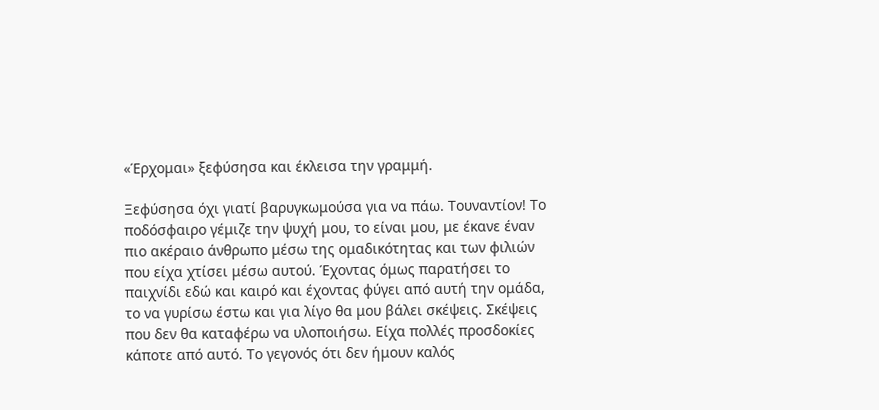«Έρχομαι» ξεφύσησα και έκλεισα την γραμμή.

Ξεφύσησα όχι γιατί βαρυγκωμούσα για να πάω. Τουναντίον! Το ποδόσφαιρο γέμιζε την ψυχή μου, το είναι μου, με έκανε έναν πιο ακέραιο άνθρωπο μέσω της ομαδικότητας και των φιλιών που είχα χτίσει μέσω αυτού. Έχοντας όμως παρατήσει το παιχνίδι εδώ και καιρό και έχοντας φύγει από αυτή την ομάδα, το να γυρίσω έστω και για λίγο θα μου βάλει σκέψεις. Σκέψεις που δεν θα καταφέρω να υλοποιήσω. Είχα πολλές προσδοκίες κάποτε από αυτό. Το γεγονός ότι δεν ήμουν καλός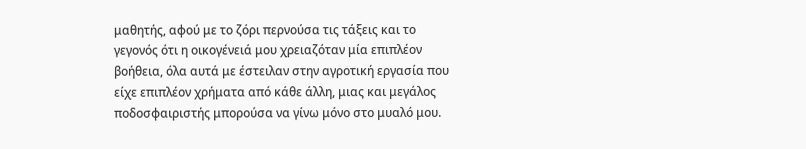μαθητής, αφού με το ζόρι περνούσα τις τάξεις και το γεγονός ότι η οικογένειά μου χρειαζόταν μία επιπλέον βοήθεια, όλα αυτά με έστειλαν στην αγροτική εργασία που είχε επιπλέον χρήματα από κάθε άλλη, μιας και μεγάλος ποδοσφαιριστής μπορούσα να γίνω μόνο στο μυαλό μου.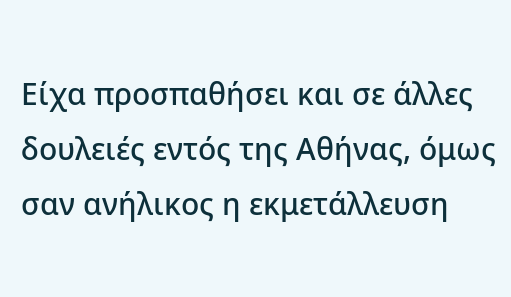Είχα προσπαθήσει και σε άλλες δουλειές εντός της Αθήνας, όμως σαν ανήλικος η εκμετάλλευση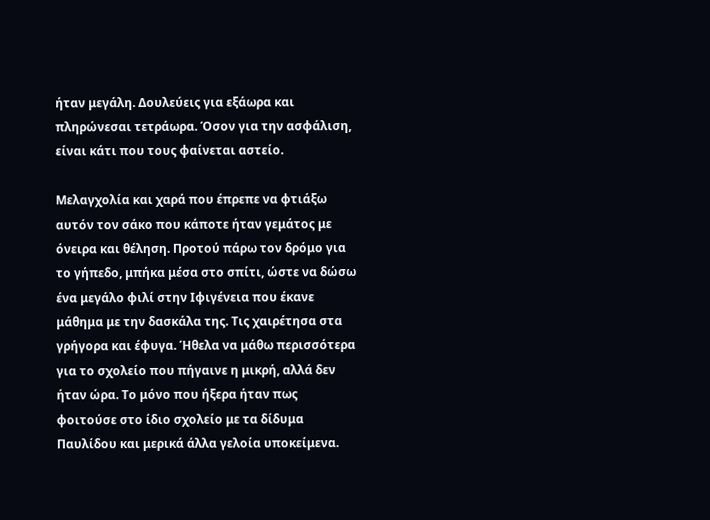ήταν μεγάλη. Δουλεύεις για εξάωρα και πληρώνεσαι τετράωρα. Όσον για την ασφάλιση, είναι κάτι που τους φαίνεται αστείο.

Μελαγχολία και χαρά που έπρεπε να φτιάξω αυτόν τον σάκο που κάποτε ήταν γεμάτος με όνειρα και θέληση. Προτού πάρω τον δρόμο για το γήπεδο, μπήκα μέσα στο σπίτι, ώστε να δώσω ένα μεγάλο φιλί στην Ιφιγένεια που έκανε μάθημα με την δασκάλα της. Τις χαιρέτησα στα γρήγορα και έφυγα. Ήθελα να μάθω περισσότερα για το σχολείο που πήγαινε η μικρή, αλλά δεν ήταν ώρα. Το μόνο που ήξερα ήταν πως φοιτούσε στο ίδιο σχολείο με τα δίδυμα Παυλίδου και μερικά άλλα γελοία υποκείμενα.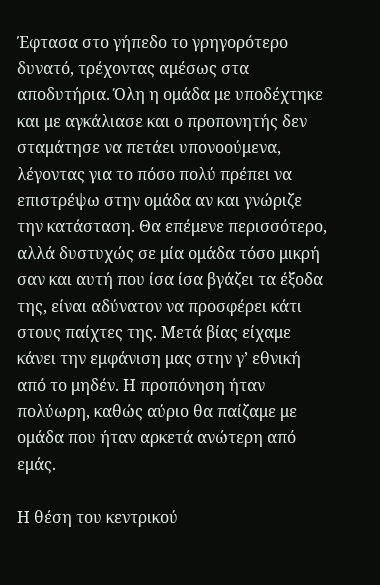Έφτασα στο γήπεδο το γρηγορότερο δυνατό, τρέχοντας αμέσως στα αποδυτήρια. Όλη η ομάδα με υποδέχτηκε και με αγκάλιασε και ο προπονητής δεν σταμάτησε να πετάει υπονοούμενα, λέγοντας για το πόσο πολύ πρέπει να επιστρέψω στην ομάδα αν και γνώριζε την κατάσταση. Θα επέμενε περισσότερο, αλλά δυστυχώς σε μία ομάδα τόσο μικρή σαν και αυτή που ίσα ίσα βγάζει τα έξοδα της, είναι αδύνατον να προσφέρει κάτι στους παίχτες της. Μετά βίας είχαμε κάνει την εμφάνιση μας στην γ’ εθνική από το μηδέν. Η προπόνηση ήταν πολύωρη, καθώς αύριο θα παίζαμε με ομάδα που ήταν αρκετά ανώτερη από εμάς.

Η θέση του κεντρικού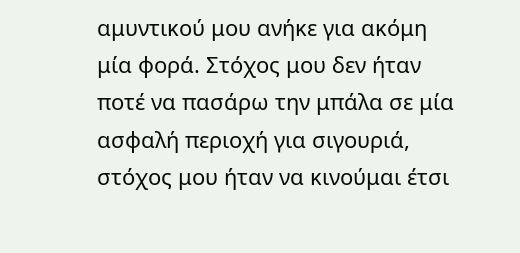αμυντικού μου ανήκε για ακόμη μία φορά. Στόχος μου δεν ήταν ποτέ να πασάρω την μπάλα σε μία ασφαλή περιοχή για σιγουριά, στόχος μου ήταν να κινούμαι έτσι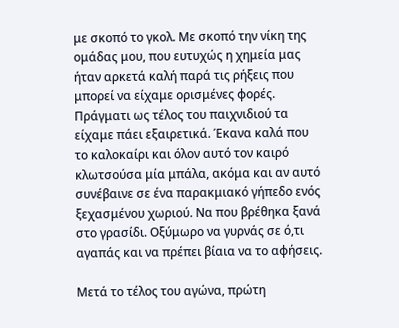με σκοπό το γκολ. Με σκοπό την νίκη της ομάδας μου, που ευτυχώς η χημεία μας ήταν αρκετά καλή παρά τις ρήξεις που μπορεί να είχαμε ορισμένες φορές.
Πράγματι ως τέλος του παιχνιδιού τα είχαμε πάει εξαιρετικά. Έκανα καλά που το καλοκαίρι και όλον αυτό τον καιρό κλωτσούσα μία μπάλα, ακόμα και αν αυτό συνέβαινε σε ένα παρακμιακό γήπεδο ενός ξεχασμένου χωριού. Να που βρέθηκα ξανά στο γρασίδι. Οξύμωρο να γυρνάς σε ό,τι αγαπάς και να πρέπει βίαια να το αφήσεις.

Μετά το τέλος του αγώνα, πρώτη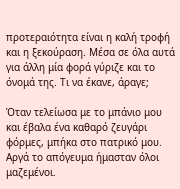προτεραιότητα είναι η καλή τροφή και η ξεκούραση. Μέσα σε όλα αυτά για άλλη μία φορά γύριζε και το όνομά της. Τι να έκανε, άραγε;

Όταν τελείωσα με το μπάνιο μου και έβαλα ένα καθαρό ζευγάρι φόρμες, μπήκα στο πατρικό μου. Αργά το απόγευμα ήμασταν όλοι μαζεμένοι.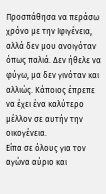Προσπάθησα να περάσω χρόνο με την Ιφιγένεια, αλλά δεν μου ανοιγόταν όπως παλιά. Δεν ήθελε να φύγω, μα δεν γινόταν και αλλιώς. Κάποιος έπρεπε να έχει ένα καλύτερο μέλλον σε αυτήν την οικογένεια.
Είπα σε όλους για τον αγώνα αύριο και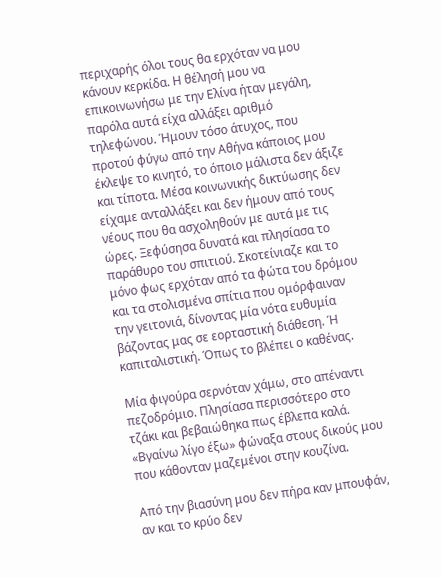περιχαρής όλοι τους θα ερχόταν να μου κάνουν κερκίδα. Η θέλησή μου να επικοινωνήσω με την Ελίνα ήταν μεγάλη, παρόλα αυτά είχα αλλάξει αριθμό τηλεφώνου. Ήμουν τόσο άτυχος, που προτού φύγω από την Αθήνα κάποιος μου έκλεψε το κινητό, το όποιο μάλιστα δεν άξιζε και τίποτα. Μέσα κοινωνικής δικτύωσης δεν είχαμε ανταλλάξει και δεν ήμουν από τους νέους που θα ασχοληθούν με αυτά με τις ώρες. Ξεφύσησα δυνατά και πλησίασα το παράθυρο του σπιτιού. Σκοτείνιαζε και το μόνο φως ερχόταν από τα φώτα του δρόμου και τα στολισμένα σπίτια που ομόρφαιναν την γειτονιά, δίνοντας μία νότα ευθυμία βάζοντας μας σε εορταστική διάθεση. Ή καπιταλιστική. Όπως το βλέπει ο καθένας.

Μία φιγούρα σερνόταν χάμω, στο απέναντι πεζοδρόμιο. Πλησίασα περισσότερο στο τζάκι και βεβαιώθηκα πως έβλεπα καλά.
«Βγαίνω λίγο έξω» φώναξα στους δικούς μου που κάθονταν μαζεμένοι στην κουζίνα.

Από την βιασύνη μου δεν πήρα καν μπουφάν, αν και το κρύο δεν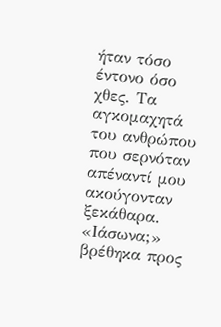ήταν τόσο έντονο όσο χθες. Τα αγκομαχητά του ανθρώπου που σερνόταν απέναντί μου ακούγονταν ξεκάθαρα.
«Ιάσωνα;» βρέθηκα προς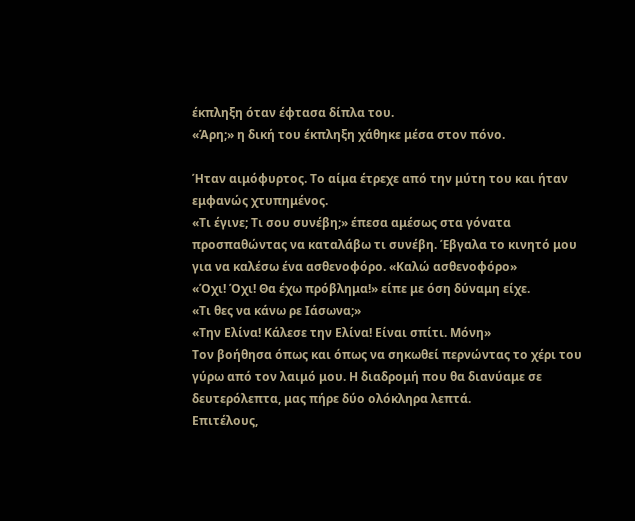έκπληξη όταν έφτασα δίπλα του.
«Άρη;» η δική του έκπληξη χάθηκε μέσα στον πόνο.

Ήταν αιμόφυρτος. Το αίμα έτρεχε από την μύτη του και ήταν εμφανώς χτυπημένος.
«Τι έγινε; Τι σου συνέβη;» έπεσα αμέσως στα γόνατα προσπαθώντας να καταλάβω τι συνέβη. Έβγαλα το κινητό μου για να καλέσω ένα ασθενοφόρο. «Καλώ ασθενοφόρο»
«Όχι! Όχι! Θα έχω πρόβλημα!» είπε με όση δύναμη είχε.
«Τι θες να κάνω ρε Ιάσωνα;»
«Την Ελίνα! Κάλεσε την Ελίνα! Είναι σπίτι. Μόνη»
Τον βοήθησα όπως και όπως να σηκωθεί περνώντας το χέρι του γύρω από τον λαιμό μου. Η διαδρομή που θα διανύαμε σε δευτερόλεπτα, μας πήρε δύο ολόκληρα λεπτά.
Επιτέλους,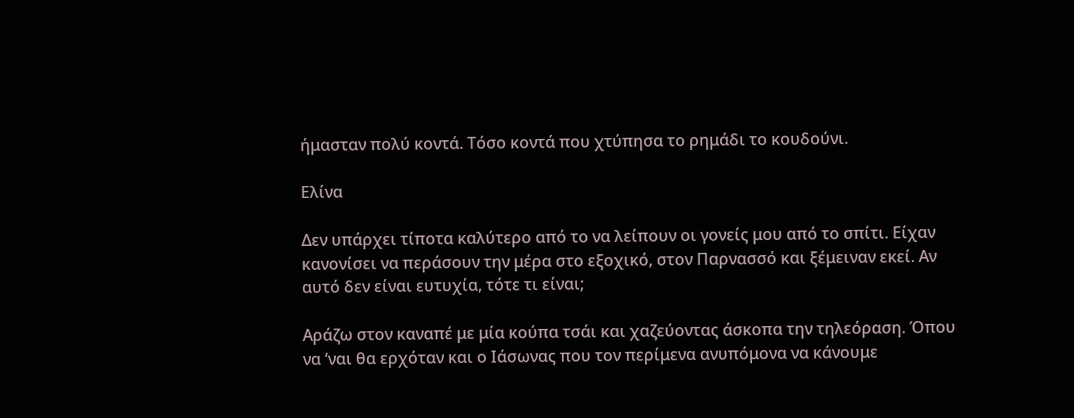ήμασταν πολύ κοντά. Τόσο κοντά που χτύπησα το ρημάδι το κουδούνι.

Ελίνα

Δεν υπάρχει τίποτα καλύτερο από το να λείπουν οι γονείς μου από το σπίτι. Είχαν κανονίσει να περάσουν την μέρα στο εξοχικό, στον Παρνασσό και ξέμειναν εκεί. Αν αυτό δεν είναι ευτυχία, τότε τι είναι;

Αράζω στον καναπέ με μία κούπα τσάι και χαζεύοντας άσκοπα την τηλεόραση. Όπου να ‘ναι θα ερχόταν και ο Ιάσωνας που τον περίμενα ανυπόμονα να κάνουμε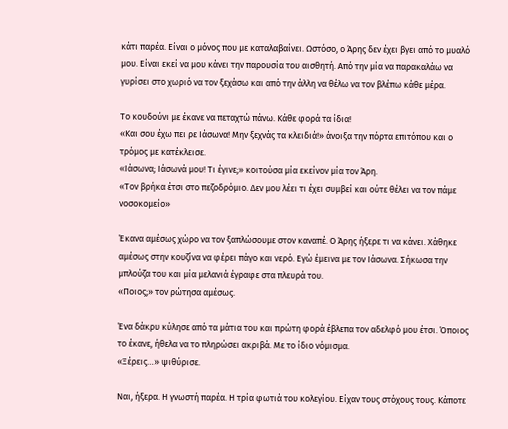κάτι παρέα. Είναι ο μόνος που με καταλαβαίνει. Ωστόσο, ο Άρης δεν έχει βγει από το μυαλό μου. Είναι εκεί να μου κάνει την παρουσία του αισθητή. Από την μία να παρακαλάω να γυρίσει στο χωριό να τον ξεχάσω και από την άλλη να θέλω να τον βλέπω κάθε μέρα.

Το κουδούνι με έκανε να πεταχτώ πάνω. Κάθε φορά τα ίδια!
«Και σου έχω πει ρε Ιάσωνα! Μην ξεχνάς τα κλειδιά!» άνοιξα την πόρτα επιτόπου και ο τρόμος με κατέκλεισε.
«Ιάσωνα; Ιάσωνά μου! Τι έγινε;» κοιτούσα μία εκείνον μία τον Άρη.
«Τον βρήκα έτσι στο πεζοδρόμιο. Δεν μου λέει τι έχει συμβεί και ούτε θέλει να τον πάμε νοσοκομείο»

Έκανα αμέσως χώρο να τον ξαπλώσουμε στον καναπέ. Ο Άρης ήξερε τι να κάνει. Χάθηκε αμέσως στην κουζίνα να φέρει πάγο και νερό. Εγώ έμεινα με τον Ιάσωνα. Σήκωσα την μπλούζα του και μία μελανιά έγραφε στα πλευρά του.
«Ποιος;» τον ρώτησα αμέσως.

Ένα δάκρυ κύλησε από τα μάτια του και πρώτη φορά έβλεπα τον αδελφό μου έτσι. Όποιος το έκανε, ήθελα να το πληρώσει ακριβά. Με το ίδιο νόμισμα.
«Ξέρεις…» ψιθύρισε.

Ναι, ήξερα. Η γνωστή παρέα. Η τρία φωτιά του κολεγίου. Είχαν τους στόχους τους. Κάποτε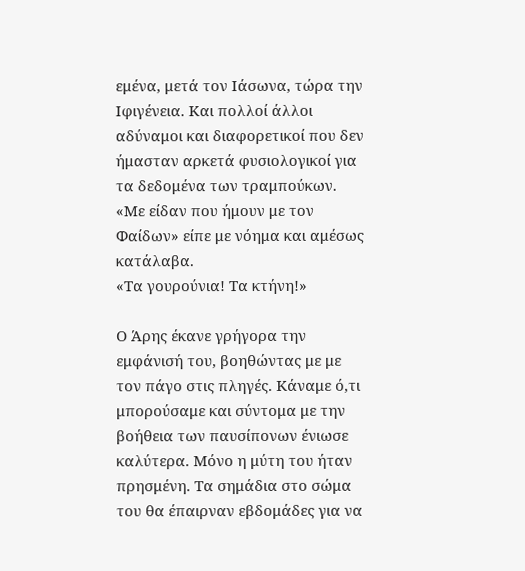εμένα, μετά τον Ιάσωνα, τώρα την Ιφιγένεια. Και πολλοί άλλοι αδύναμοι και διαφορετικοί που δεν ήμασταν αρκετά φυσιολογικοί για τα δεδομένα των τραμπούκων.
«Με είδαν που ήμουν με τον Φαίδων» είπε με νόημα και αμέσως κατάλαβα.
«Τα γουρούνια! Τα κτήνη!»

Ο Άρης έκανε γρήγορα την εμφάνισή του, βοηθώντας με με τον πάγο στις πληγές. Κάναμε ό,τι μπορούσαμε και σύντομα με την βοήθεια των παυσίπονων ένιωσε καλύτερα. Μόνο η μύτη του ήταν πρησμένη. Τα σημάδια στο σώμα του θα έπαιρναν εβδομάδες για να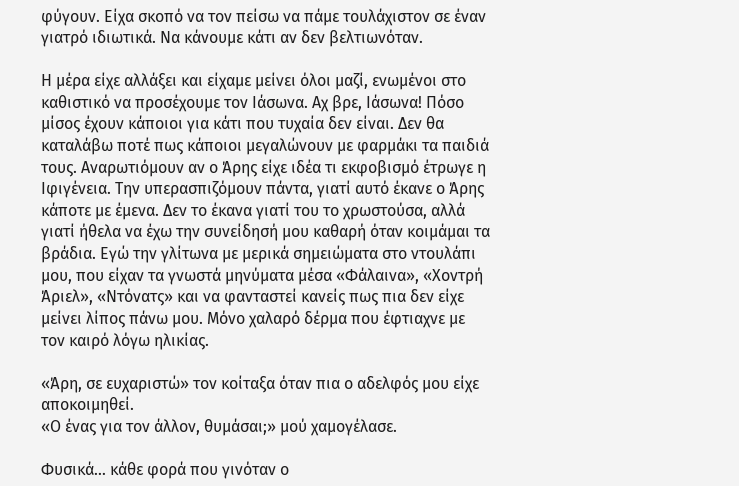φύγουν. Είχα σκοπό να τον πείσω να πάμε τουλάχιστον σε έναν γιατρό ιδιωτικά. Να κάνουμε κάτι αν δεν βελτιωνόταν.

Η μέρα είχε αλλάξει και είχαμε μείνει όλοι μαζί, ενωμένοι στο καθιστικό να προσέχουμε τον Ιάσωνα. Αχ βρε, Ιάσωνα! Πόσο μίσος έχουν κάποιοι για κάτι που τυχαία δεν είναι. Δεν θα καταλάβω ποτέ πως κάποιοι μεγαλώνουν με φαρμάκι τα παιδιά τους. Αναρωτιόμουν αν ο Άρης είχε ιδέα τι εκφοβισμό έτρωγε η Ιφιγένεια. Την υπερασπιζόμουν πάντα, γιατί αυτό έκανε ο Άρης κάποτε με έμενα. Δεν το έκανα γιατί του το χρωστούσα, αλλά γιατί ήθελα να έχω την συνείδησή μου καθαρή όταν κοιμάμαι τα βράδια. Εγώ την γλίτωνα με μερικά σημειώματα στο ντουλάπι μου, που είχαν τα γνωστά μηνύματα μέσα «Φάλαινα», «Χοντρή Άριελ», «Ντόνατς» και να φανταστεί κανείς πως πια δεν είχε μείνει λίπος πάνω μου. Μόνο χαλαρό δέρμα που έφτιαχνε με τον καιρό λόγω ηλικίας.

«Άρη, σε ευχαριστώ» τον κοίταξα όταν πια ο αδελφός μου είχε αποκοιμηθεί.
«Ο ένας για τον άλλον, θυμάσαι;» μού χαμογέλασε.

Φυσικά… κάθε φορά που γινόταν ο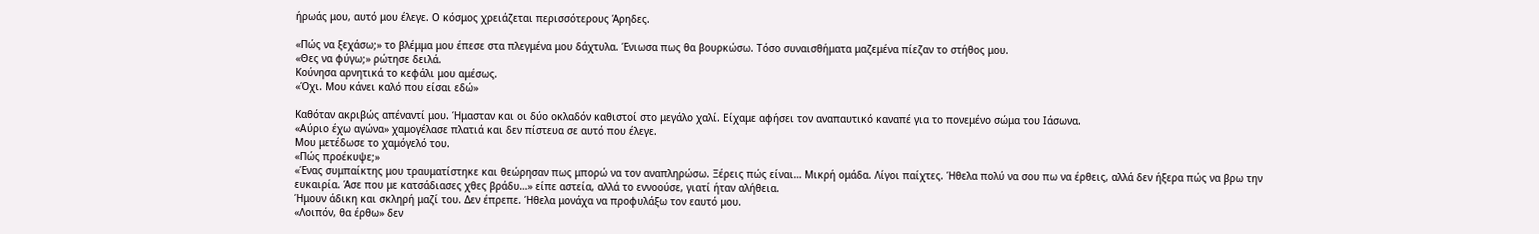ήρωάς μου, αυτό μου έλεγε. Ο κόσμος χρειάζεται περισσότερους Άρηδες.

«Πώς να ξεχάσω;» το βλέμμα μου έπεσε στα πλεγμένα μου δάχτυλα. Ένιωσα πως θα βουρκώσω. Τόσο συναισθήματα μαζεμένα πίεζαν το στήθος μου.
«Θες να φύγω;» ρώτησε δειλά.
Κούνησα αρνητικά το κεφάλι μου αμέσως.
«Όχι. Μου κάνει καλό που είσαι εδώ»

Καθόταν ακριβώς απέναντί μου. Ήμασταν και οι δύο οκλαδόν καθιστοί στο μεγάλο χαλί. Είχαμε αφήσει τον αναπαυτικό καναπέ για το πονεμένο σώμα του Ιάσωνα.
«Αύριο έχω αγώνα» χαμογέλασε πλατιά και δεν πίστευα σε αυτό που έλεγε.
Μου μετέδωσε το χαμόγελό του.
«Πώς προέκυψε;»
«Ένας συμπαίκτης μου τραυματίστηκε και θεώρησαν πως μπορώ να τον αναπληρώσω. Ξέρεις πώς είναι… Μικρή ομάδα. Λίγοι παίχτες. Ήθελα πολύ να σου πω να έρθεις, αλλά δεν ήξερα πώς να βρω την ευκαιρία. Άσε που με κατσάδιασες χθες βράδυ…» είπε αστεία, αλλά το εννοούσε, γιατί ήταν αλήθεια.
Ήμουν άδικη και σκληρή μαζί του. Δεν έπρεπε. Ήθελα μονάχα να προφυλάξω τον εαυτό μου.
«Λοιπόν, θα έρθω» δεν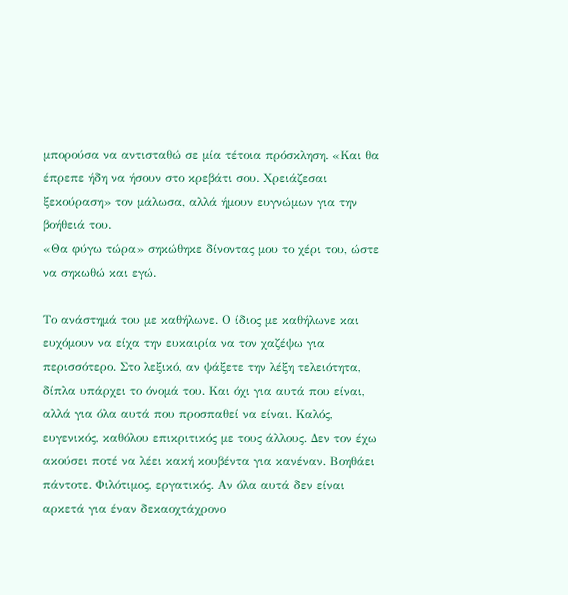μπορούσα να αντισταθώ σε μία τέτοια πρόσκληση. «Και θα έπρεπε ήδη να ήσουν στο κρεβάτι σου. Χρειάζεσαι ξεκούραση» τον μάλωσα, αλλά ήμουν ευγνώμων για την βοήθειά του.
«Θα φύγω τώρα» σηκώθηκε δίνοντας μου το χέρι του, ώστε να σηκωθώ και εγώ.

Το ανάστημά του με καθήλωνε. Ο ίδιος με καθήλωνε και ευχόμουν να είχα την ευκαιρία να τον χαζέψω για περισσότερο. Στο λεξικό, αν ψάξετε την λέξη τελειότητα, δίπλα υπάρχει το όνομά του. Και όχι για αυτά που είναι, αλλά για όλα αυτά που προσπαθεί να είναι. Καλός, ευγενικός, καθόλου επικριτικός με τους άλλους. Δεν τον έχω ακούσει ποτέ να λέει κακή κουβέντα για κανέναν. Βοηθάει πάντοτε. Φιλότιμος, εργατικός. Αν όλα αυτά δεν είναι αρκετά για έναν δεκαοχτάχρονο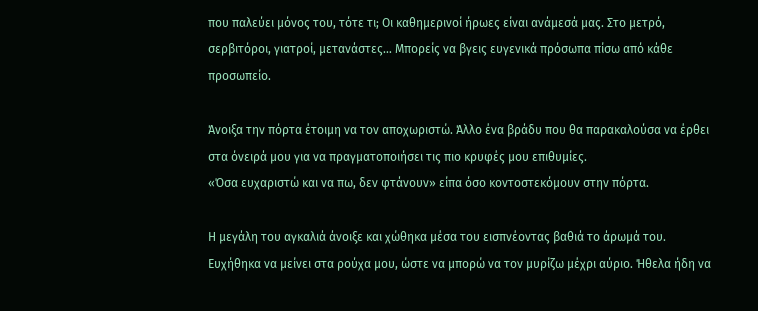που παλεύει μόνος του, τότε τι; Οι καθημερινοί ήρωες είναι ανάμεσά μας. Στο μετρό, σερβιτόροι, γιατροί, μετανάστες… Μπορείς να βγεις ευγενικά πρόσωπα πίσω από κάθε προσωπείο.

Άνοιξα την πόρτα έτοιμη να τον αποχωριστώ. Άλλο ένα βράδυ που θα παρακαλούσα να έρθει στα όνειρά μου για να πραγματοποιήσει τις πιο κρυφές μου επιθυμίες.
«Όσα ευχαριστώ και να πω, δεν φτάνουν» είπα όσο κοντοστεκόμουν στην πόρτα.

Η μεγάλη του αγκαλιά άνοιξε και χώθηκα μέσα του εισπνέοντας βαθιά το άρωμά του. Ευχήθηκα να μείνει στα ρούχα μου, ώστε να μπορώ να τον μυρίζω μέχρι αύριο. Ήθελα ήδη να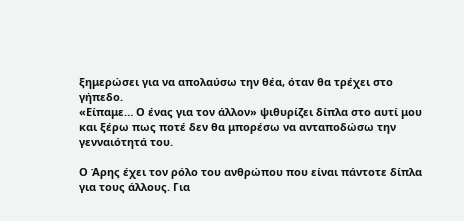ξημερώσει για να απολαύσω την θέα, όταν θα τρέχει στο γήπεδο.
«Είπαμε… Ο ένας για τον άλλον» ψιθυρίζει δίπλα στο αυτί μου και ξέρω πως ποτέ δεν θα μπορέσω να ανταποδώσω την γενναιότητά του.

Ο Άρης έχει τον ρόλο του ανθρώπου που είναι πάντοτε δίπλα για τους άλλους. Για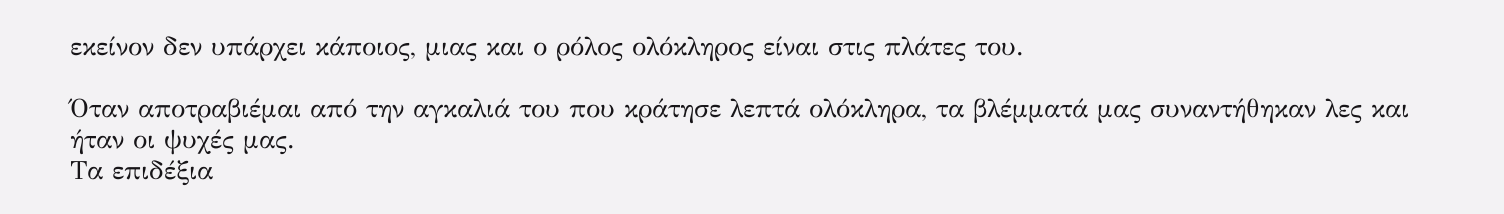εκείνον δεν υπάρχει κάποιος, μιας και ο ρόλος ολόκληρος είναι στις πλάτες του.

Όταν αποτραβιέμαι από την αγκαλιά του που κράτησε λεπτά ολόκληρα, τα βλέμματά μας συναντήθηκαν λες και ήταν οι ψυχές μας.
Τα επιδέξια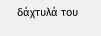δάχτυλά του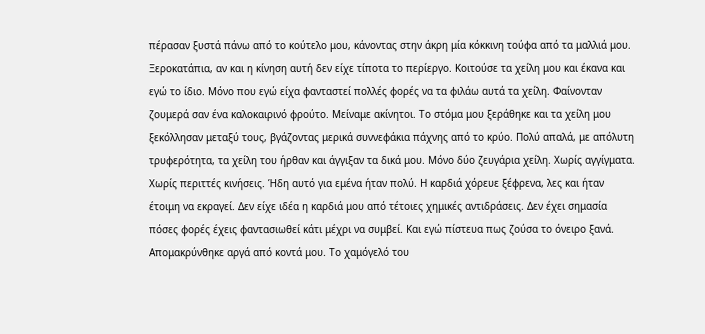πέρασαν ξυστά πάνω από το κούτελο μου, κάνοντας στην άκρη μία κόκκινη τούφα από τα μαλλιά μου. Ξεροκατάπια, αν και η κίνηση αυτή δεν είχε τίποτα το περίεργο. Κοιτούσε τα χείλη μου και έκανα και εγώ το ίδιο. Μόνο που εγώ είχα φανταστεί πολλές φορές να τα φιλάω αυτά τα χείλη. Φαίνονταν ζουμερά σαν ένα καλοκαιρινό φρούτο. Μείναμε ακίνητοι. Το στόμα μου ξεράθηκε και τα χείλη μου ξεκόλλησαν μεταξύ τους, βγάζοντας μερικά συννεφάκια πάχνης από το κρύο. Πολύ απαλά, με απόλυτη τρυφερότητα, τα χείλη του ήρθαν και άγγιξαν τα δικά μου. Μόνο δύο ζευγάρια χείλη. Χωρίς αγγίγματα. Χωρίς περιττές κινήσεις. Ήδη αυτό για εμένα ήταν πολύ. Η καρδιά χόρευε ξέφρενα, λες και ήταν έτοιμη να εκραγεί. Δεν είχε ιδέα η καρδιά μου από τέτοιες χημικές αντιδράσεις. Δεν έχει σημασία πόσες φορές έχεις φαντασιωθεί κάτι μέχρι να συμβεί. Και εγώ πίστευα πως ζούσα το όνειρο ξανά.
Απομακρύνθηκε αργά από κοντά μου. Το χαμόγελό του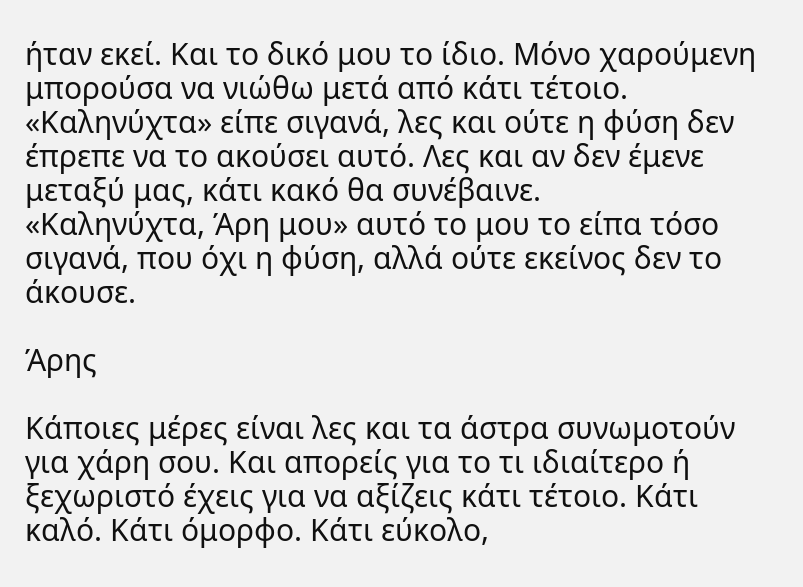ήταν εκεί. Και το δικό μου το ίδιο. Μόνο χαρούμενη μπορούσα να νιώθω μετά από κάτι τέτοιο.
«Καληνύχτα» είπε σιγανά, λες και ούτε η φύση δεν έπρεπε να το ακούσει αυτό. Λες και αν δεν έμενε μεταξύ μας, κάτι κακό θα συνέβαινε.
«Καληνύχτα, Άρη μου» αυτό το μου το είπα τόσο σιγανά, που όχι η φύση, αλλά ούτε εκείνος δεν το άκουσε.

Άρης

Κάποιες μέρες είναι λες και τα άστρα συνωμοτούν για χάρη σου. Και απορείς για το τι ιδιαίτερο ή ξεχωριστό έχεις για να αξίζεις κάτι τέτοιο. Κάτι καλό. Κάτι όμορφο. Κάτι εύκολο,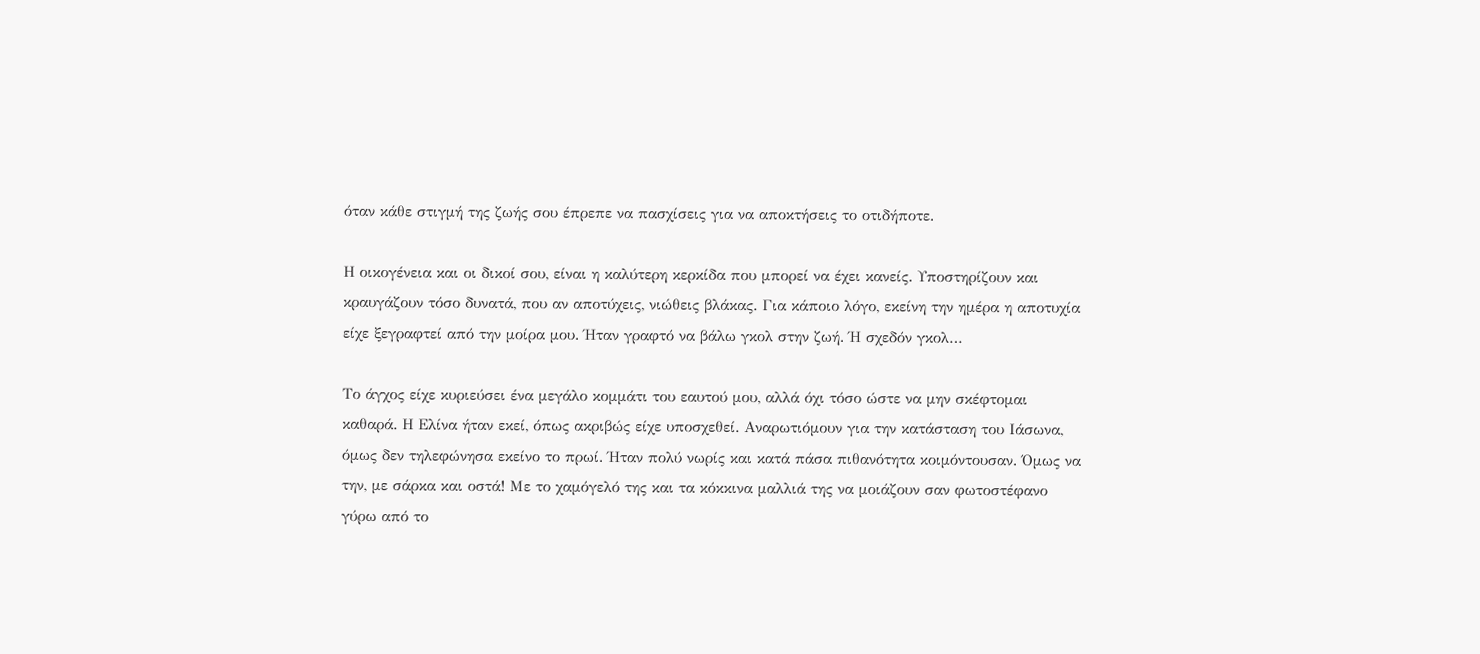όταν κάθε στιγμή της ζωής σου έπρεπε να πασχίσεις για να αποκτήσεις το οτιδήποτε.

Η οικογένεια και οι δικοί σου, είναι η καλύτερη κερκίδα που μπορεί να έχει κανείς. Υποστηρίζουν και κραυγάζουν τόσο δυνατά, που αν αποτύχεις, νιώθεις βλάκας. Για κάποιο λόγο, εκείνη την ημέρα η αποτυχία είχε ξεγραφτεί από την μοίρα μου. Ήταν γραφτό να βάλω γκολ στην ζωή. Ή σχεδόν γκολ…

Το άγχος είχε κυριεύσει ένα μεγάλο κομμάτι του εαυτού μου, αλλά όχι τόσο ώστε να μην σκέφτομαι καθαρά. Η Ελίνα ήταν εκεί, όπως ακριβώς είχε υποσχεθεί. Αναρωτιόμουν για την κατάσταση του Ιάσωνα, όμως δεν τηλεφώνησα εκείνο το πρωί. Ήταν πολύ νωρίς και κατά πάσα πιθανότητα κοιμόντουσαν. Όμως να την, με σάρκα και οστά! Με το χαμόγελό της και τα κόκκινα μαλλιά της να μοιάζουν σαν φωτοστέφανο γύρω από το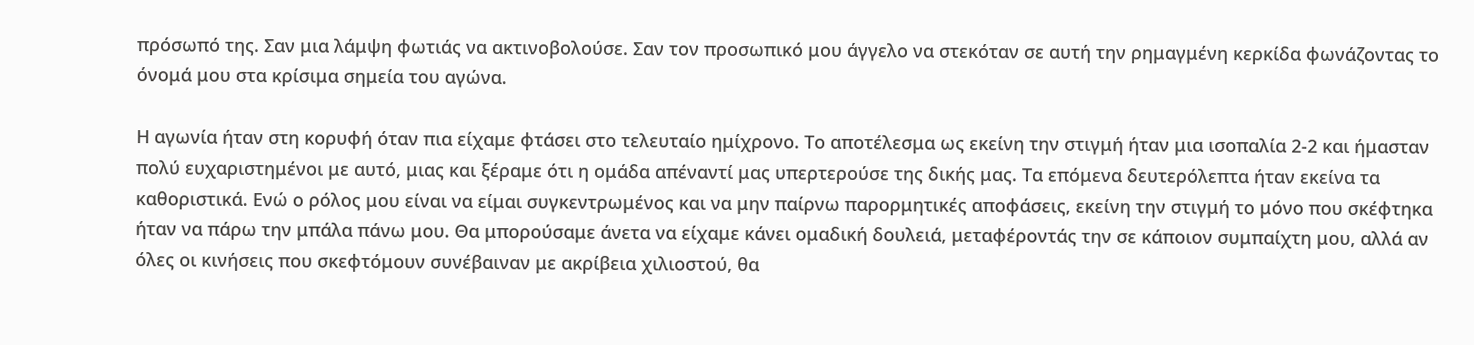πρόσωπό της. Σαν μια λάμψη φωτιάς να ακτινοβολούσε. Σαν τον προσωπικό μου άγγελο να στεκόταν σε αυτή την ρημαγμένη κερκίδα φωνάζοντας το όνομά μου στα κρίσιμα σημεία του αγώνα.

Η αγωνία ήταν στη κορυφή όταν πια είχαμε φτάσει στο τελευταίο ημίχρονο. Το αποτέλεσμα ως εκείνη την στιγμή ήταν μια ισοπαλία 2-2 και ήμασταν πολύ ευχαριστημένοι με αυτό, μιας και ξέραμε ότι η ομάδα απέναντί μας υπερτερούσε της δικής μας. Τα επόμενα δευτερόλεπτα ήταν εκείνα τα καθοριστικά. Ενώ ο ρόλος μου είναι να είμαι συγκεντρωμένος και να μην παίρνω παρορμητικές αποφάσεις, εκείνη την στιγμή το μόνο που σκέφτηκα ήταν να πάρω την μπάλα πάνω μου. Θα μπορούσαμε άνετα να είχαμε κάνει ομαδική δουλειά, μεταφέροντάς την σε κάποιον συμπαίχτη μου, αλλά αν όλες οι κινήσεις που σκεφτόμουν συνέβαιναν με ακρίβεια χιλιοστού, θα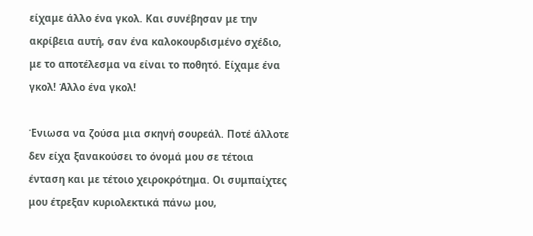είχαμε άλλο ένα γκολ. Και συνέβησαν με την ακρίβεια αυτή, σαν ένα καλοκουρδισμένο σχέδιο, με το αποτέλεσμα να είναι το ποθητό. Είχαμε ένα γκολ! Άλλο ένα γκολ!

Ένιωσα να ζούσα μια σκηνή σουρεάλ. Ποτέ άλλοτε δεν είχα ξανακούσει το όνομά μου σε τέτοια ένταση και με τέτοιο χειροκρότημα. Οι συμπαίχτες μου έτρεξαν κυριολεκτικά πάνω μου,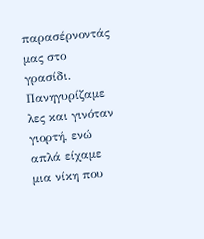παρασέρνοντάς μας στο γρασίδι. Πανηγυρίζαμε λες και γινόταν γιορτή, ενώ απλά είχαμε μια νίκη που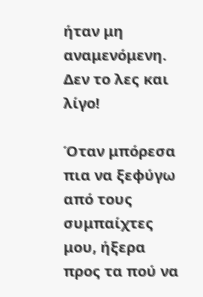ήταν μη αναμενόμενη. Δεν το λες και λίγο!

Όταν μπόρεσα πια να ξεφύγω από τους συμπαίχτες μου, ήξερα προς τα πού να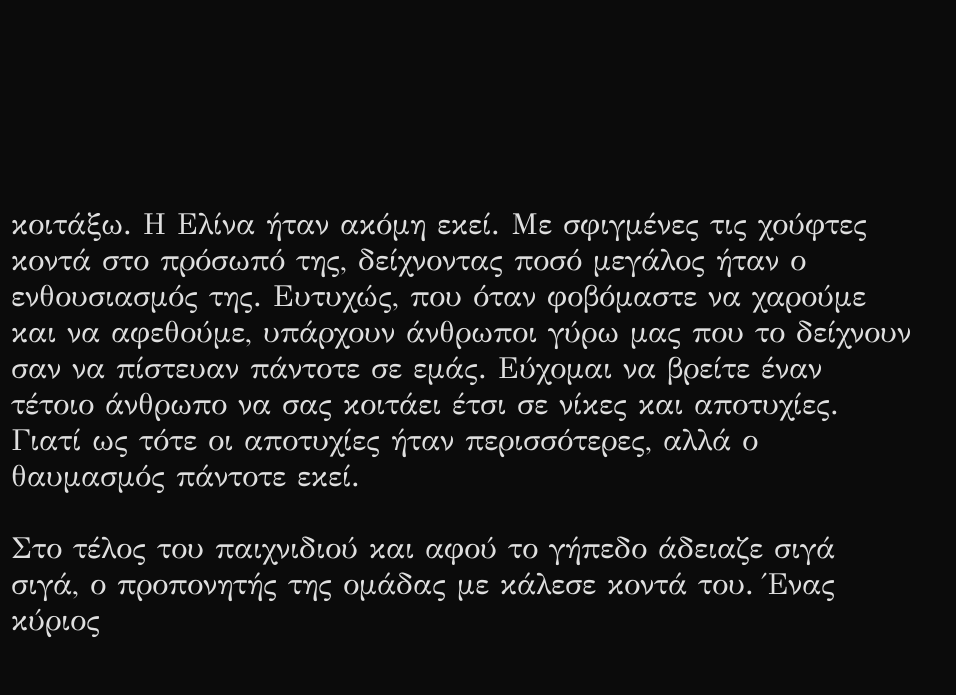κοιτάξω. Η Ελίνα ήταν ακόμη εκεί. Με σφιγμένες τις χούφτες κοντά στο πρόσωπό της, δείχνοντας ποσό μεγάλος ήταν ο ενθουσιασμός της. Ευτυχώς, που όταν φοβόμαστε να χαρούμε και να αφεθούμε, υπάρχουν άνθρωποι γύρω μας που το δείχνουν σαν να πίστευαν πάντοτε σε εμάς. Εύχομαι να βρείτε έναν τέτοιο άνθρωπο να σας κοιτάει έτσι σε νίκες και αποτυχίες. Γιατί ως τότε οι αποτυχίες ήταν περισσότερες, αλλά ο θαυμασμός πάντοτε εκεί.

Στο τέλος του παιχνιδιού και αφού το γήπεδο άδειαζε σιγά σιγά, ο προπονητής της ομάδας με κάλεσε κοντά του. Ένας κύριος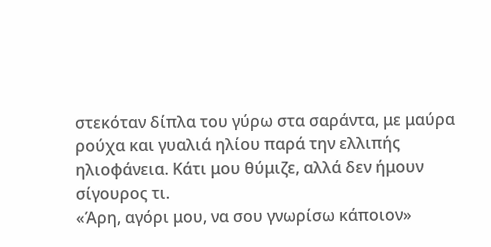στεκόταν δίπλα του γύρω στα σαράντα, με μαύρα ρούχα και γυαλιά ηλίου παρά την ελλιπής ηλιοφάνεια. Κάτι μου θύμιζε, αλλά δεν ήμουν σίγουρος τι.
«Άρη, αγόρι μου, να σου γνωρίσω κάποιον»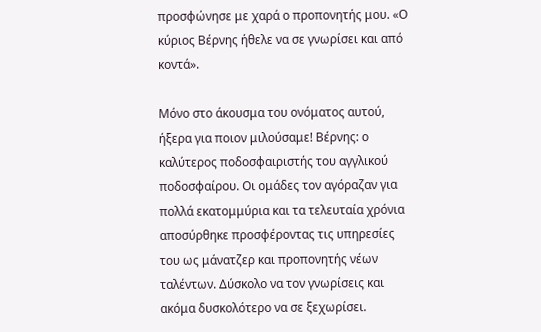προσφώνησε με χαρά ο προπονητής μου. «Ο κύριος Βέρνης ήθελε να σε γνωρίσει και από κοντά».

Μόνο στο άκουσμα του ονόματος αυτού, ήξερα για ποιον μιλούσαμε! Βέρνης: ο καλύτερος ποδοσφαιριστής του αγγλικού ποδοσφαίρου. Οι ομάδες τον αγόραζαν για πολλά εκατομμύρια και τα τελευταία χρόνια αποσύρθηκε προσφέροντας τις υπηρεσίες του ως μάνατζερ και προπονητής νέων ταλέντων. Δύσκολο να τον γνωρίσεις και ακόμα δυσκολότερο να σε ξεχωρίσει.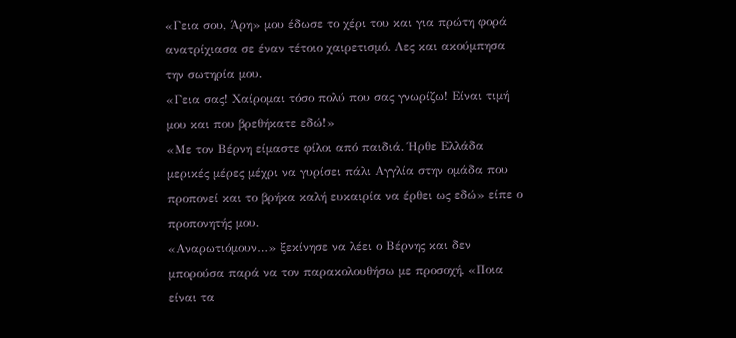«Γεια σου, Άρη» μου έδωσε το χέρι του και για πρώτη φορά ανατρίχιασα σε έναν τέτοιο χαιρετισμό. Λες και ακούμπησα την σωτηρία μου.
«Γεια σας! Χαίρομαι τόσο πολύ που σας γνωρίζω! Είναι τιμή μου και που βρεθήκατε εδώ!»
«Με τον Βέρνη είμαστε φίλοι από παιδιά. Ήρθε Ελλάδα μερικές μέρες μέχρι να γυρίσει πάλι Αγγλία στην ομάδα που προπονεί και το βρήκα καλή ευκαιρία να έρθει ως εδώ» είπε ο προπονητής μου.
«Αναρωτιόμουν…» ξεκίνησε να λέει ο Βέρνης και δεν μπορούσα παρά να τον παρακολουθήσω με προσοχή, «Ποια είναι τα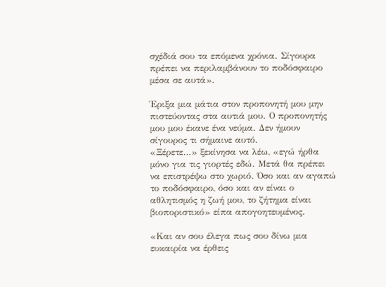σχέδιά σου τα επόμενα χρόνια. Σίγουρα πρέπει να περιλαμβάνουν το ποδόσφαιρο μέσα σε αυτά».

Έριξα μια μάτια στον προπονητή μου μην πιστεύοντας στα αυτιά μου. Ο προπονητής μου μου έκανε ένα νεύμα. Δεν ήμουν σίγουρος τι σήμαινε αυτό.
«Ξέρετε…» ξεκίνησα να λέω, «εγώ ήρθα μόνο για τις γιορτές εδώ. Μετά θα πρέπει να επιστρέψω στο χωριό. Όσο και αν αγαπώ το ποδόσφαιρο, όσο και αν είναι ο αθλητισμός η ζωή μου, το ζήτημα είναι βιοποριστικό» είπα απογοητευμένος.

«Και αν σου έλεγα πως σου δίνω μια ευκαιρία να έρθεις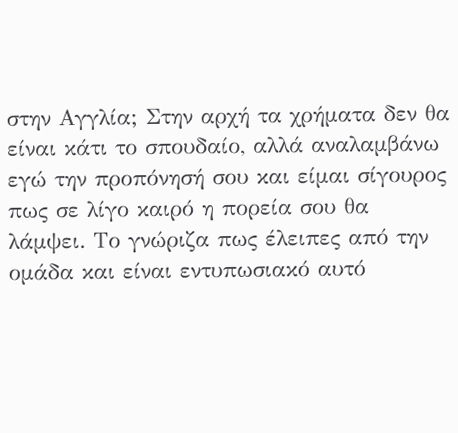στην Αγγλία; Στην αρχή τα χρήματα δεν θα είναι κάτι το σπουδαίο, αλλά αναλαμβάνω εγώ την προπόνησή σου και είμαι σίγουρος πως σε λίγο καιρό η πορεία σου θα λάμψει. Το γνώριζα πως έλειπες από την ομάδα και είναι εντυπωσιακό αυτό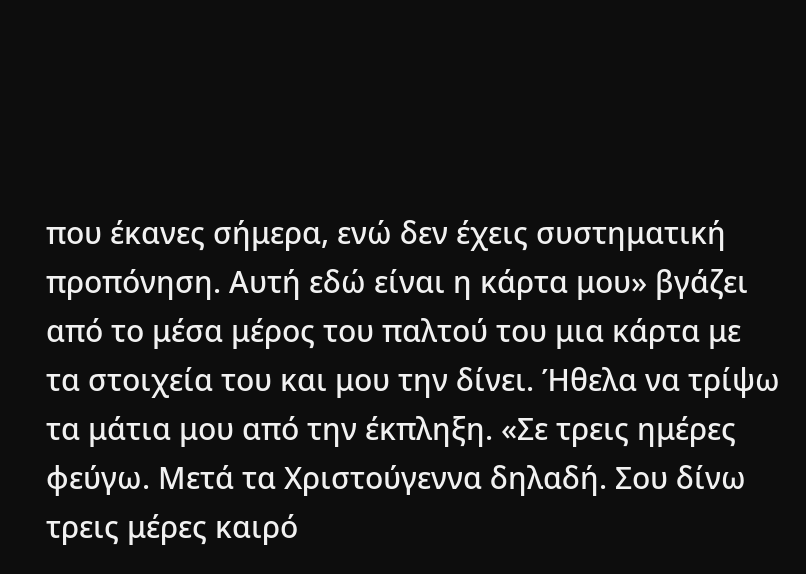που έκανες σήμερα, ενώ δεν έχεις συστηματική προπόνηση. Αυτή εδώ είναι η κάρτα μου» βγάζει από το μέσα μέρος του παλτού του μια κάρτα με τα στοιχεία του και μου την δίνει. Ήθελα να τρίψω τα μάτια μου από την έκπληξη. «Σε τρεις ημέρες φεύγω. Μετά τα Χριστούγεννα δηλαδή. Σου δίνω τρεις μέρες καιρό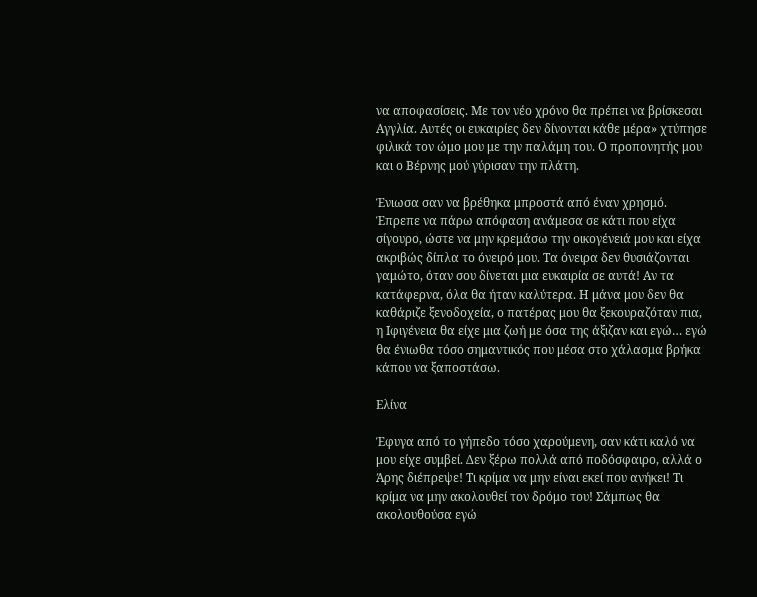να αποφασίσεις. Με τον νέο χρόνο θα πρέπει να βρίσκεσαι Αγγλία. Αυτές οι ευκαιρίες δεν δίνονται κάθε μέρα» χτύπησε φιλικά τον ώμο μου με την παλάμη του. Ο προπονητής μου και ο Βέρνης μού γύρισαν την πλάτη.

Ένιωσα σαν να βρέθηκα μπροστά από έναν χρησμό. Έπρεπε να πάρω απόφαση ανάμεσα σε κάτι που είχα σίγουρο, ώστε να μην κρεμάσω την οικογένειά μου και είχα ακριβώς δίπλα το όνειρό μου. Τα όνειρα δεν θυσιάζονται γαμώτο, όταν σου δίνεται μια ευκαιρία σε αυτά! Αν τα κατάφερνα, όλα θα ήταν καλύτερα. Η μάνα μου δεν θα καθάριζε ξενοδοχεία, ο πατέρας μου θα ξεκουραζόταν πια, η Ιφιγένεια θα είχε μια ζωή με όσα της άξιζαν και εγώ… εγώ θα ένιωθα τόσο σημαντικός που μέσα στο χάλασμα βρήκα κάπου να ξαποστάσω.

Ελίνα

Έφυγα από το γήπεδο τόσο χαρούμενη, σαν κάτι καλό να μου είχε συμβεί. Δεν ξέρω πολλά από ποδόσφαιρο, αλλά ο Άρης διέπρεψε! Τι κρίμα να μην είναι εκεί που ανήκει! Τι κρίμα να μην ακολουθεί τον δρόμο του! Σάμπως θα ακολουθούσα εγώ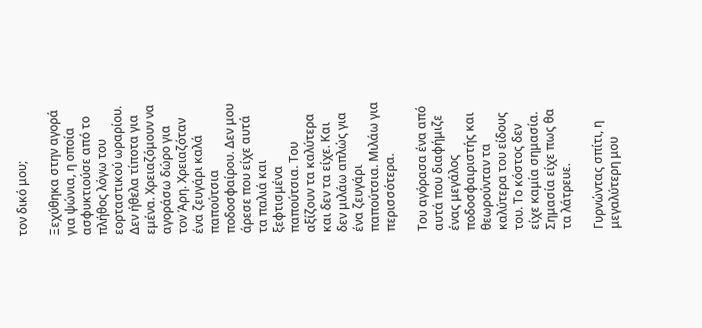τον δικό μου;

Ξεχύθηκα στην αγορά για ψώνια, η οποία ασφυκτιούσε από το πλήθος λόγω του εορταστικού ωραρίου. Δεν ήθελα τίποτα για εμένα. Χρειαζόμουν να αγοράσω δώρο για τον Άρη. Χρειαζόταν ένα ζευγάρι καλά παπούτσια ποδοσφαίρου. Δεν μου άρεσε που είχε αυτά τα παλιά και ξεφτισμένα παπούτσια. Του αξίζουν τα καλύτερα και δεν τα είχε. Και δεν μιλάω απλώς για ένα ζευγάρι παπούτσια. Μιλάω για περισσότερα.

Του αγόρασα ένα από αυτά που διαφήμιζε ένας μεγάλος ποδοσφαιριστής και θεωρούνταν τα καλύτερα του είδους του. Το κόστος δεν είχε καμία σημασία. Σημασία είχε πως θα τα λάτρευε.

Γυρνώντας σπίτι, η μεγαλύτερη μου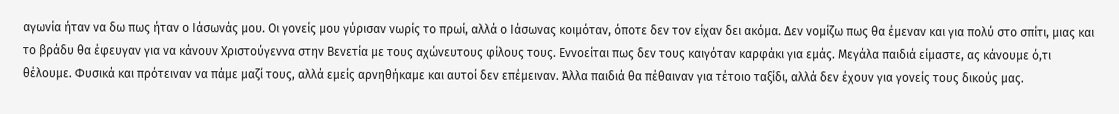αγωνία ήταν να δω πως ήταν ο Ιάσωνάς μου. Οι γονείς μου γύρισαν νωρίς το πρωί, αλλά ο Ιάσωνας κοιμόταν, όποτε δεν τον είχαν δει ακόμα. Δεν νομίζω πως θα έμεναν και για πολύ στο σπίτι, μιας και το βράδυ θα έφευγαν για να κάνουν Χριστούγεννα στην Βενετία με τους αχώνευτους φίλους τους. Εννοείται πως δεν τους καιγόταν καρφάκι για εμάς. Μεγάλα παιδιά είμαστε, ας κάνουμε ό,τι θέλουμε. Φυσικά και πρότειναν να πάμε μαζί τους, αλλά εμείς αρνηθήκαμε και αυτοί δεν επέμειναν. Άλλα παιδιά θα πέθαιναν για τέτοιο ταξίδι, αλλά δεν έχουν για γονείς τους δικούς μας.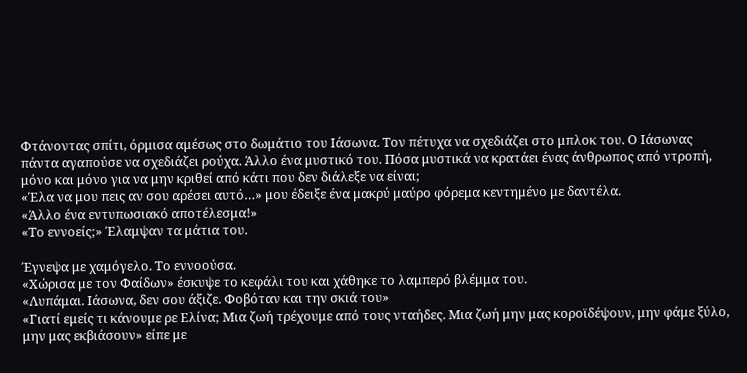Φτάνοντας σπίτι, όρμισα αμέσως στο δωμάτιο του Ιάσωνα. Τον πέτυχα να σχεδιάζει στο μπλοκ του. Ο Ιάσωνας πάντα αγαπούσε να σχεδιάζει ρούχα. Άλλο ένα μυστικό του. Πόσα μυστικά να κρατάει ένας άνθρωπος από ντροπή, μόνο και μόνο για να μην κριθεί από κάτι που δεν διάλεξε να είναι;
«Έλα να μου πεις αν σου αρέσει αυτό…» μου έδειξε ένα μακρύ μαύρο φόρεμα κεντημένο με δαντέλα.
«Άλλο ένα εντυπωσιακό αποτέλεσμα!»
«Το εννοείς;» Έλαμψαν τα μάτια του.

Έγνεψα με χαμόγελο. Το εννοούσα.
«Χώρισα με τον Φαίδων» έσκυψε το κεφάλι του και χάθηκε το λαμπερό βλέμμα του.
«Λυπάμαι. Ιάσωνα, δεν σου άξιζε. Φοβόταν και την σκιά του»
«Γιατί εμείς τι κάνουμε ρε Ελίνα; Μια ζωή τρέχουμε από τους νταήδες. Μια ζωή μην μας κοροϊδέψουν, μην φάμε ξύλο, μην μας εκβιάσουν» είπε με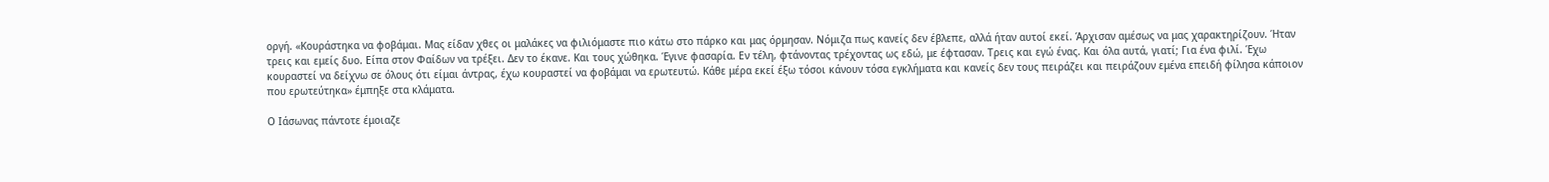οργή. «Κουράστηκα να φοβάμαι. Μας είδαν χθες οι μαλάκες να φιλιόμαστε πιο κάτω στο πάρκο και μας όρμησαν. Νόμιζα πως κανείς δεν έβλεπε, αλλά ήταν αυτοί εκεί. Άρχισαν αμέσως να μας χαρακτηρίζουν. Ήταν τρεις και εμείς δυο. Είπα στον Φαίδων να τρέξει. Δεν το έκανε. Και τους χώθηκα. Έγινε φασαρία. Εν τέλη, φτάνοντας τρέχοντας ως εδώ, με έφτασαν. Τρεις και εγώ ένας. Και όλα αυτά, γιατί; Για ένα φιλί. Έχω κουραστεί να δείχνω σε όλους ότι είμαι άντρας, έχω κουραστεί να φοβάμαι να ερωτευτώ. Κάθε μέρα εκεί έξω τόσοι κάνουν τόσα εγκλήματα και κανείς δεν τους πειράζει και πειράζουν εμένα επειδή φίλησα κάποιον που ερωτεύτηκα» έμπηξε στα κλάματα.

Ο Ιάσωνας πάντοτε έμοιαζε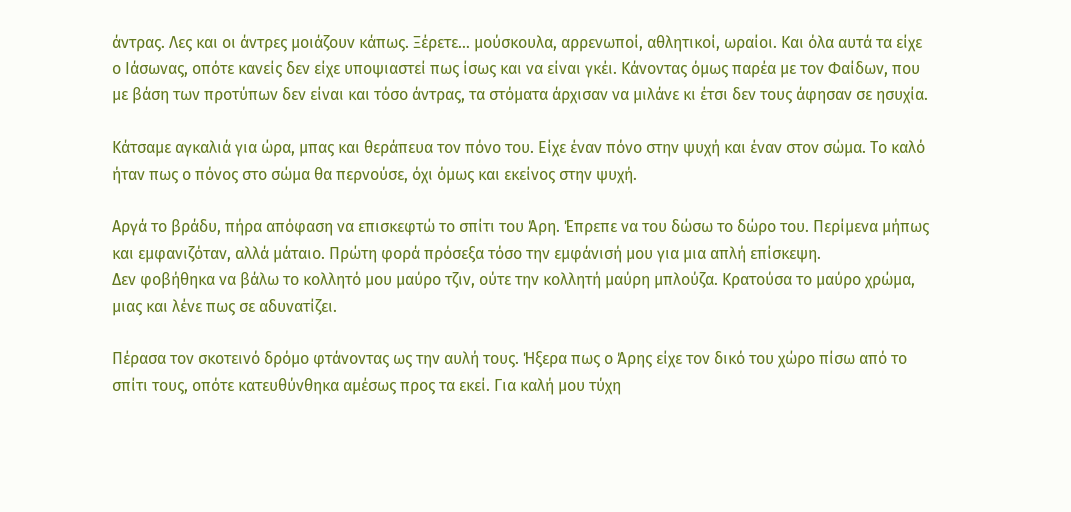άντρας. Λες και οι άντρες μοιάζουν κάπως. Ξέρετε… μούσκουλα, αρρενωποί, αθλητικοί, ωραίοι. Και όλα αυτά τα είχε ο Ιάσωνας, οπότε κανείς δεν είχε υποψιαστεί πως ίσως και να είναι γκέι. Κάνοντας όμως παρέα με τον Φαίδων, που με βάση των προτύπων δεν είναι και τόσο άντρας, τα στόματα άρχισαν να μιλάνε κι έτσι δεν τους άφησαν σε ησυχία.

Κάτσαμε αγκαλιά για ώρα, μπας και θεράπευα τον πόνο του. Είχε έναν πόνο στην ψυχή και έναν στον σώμα. Το καλό ήταν πως ο πόνος στο σώμα θα περνούσε, όχι όμως και εκείνος στην ψυχή.

Αργά το βράδυ, πήρα απόφαση να επισκεφτώ το σπίτι του Άρη. Έπρεπε να του δώσω το δώρο του. Περίμενα μήπως και εμφανιζόταν, αλλά μάταιο. Πρώτη φορά πρόσεξα τόσο την εμφάνισή μου για μια απλή επίσκεψη.
Δεν φοβήθηκα να βάλω το κολλητό μου μαύρο τζιν, ούτε την κολλητή μαύρη μπλούζα. Κρατούσα το μαύρο χρώμα, μιας και λένε πως σε αδυνατίζει.

Πέρασα τον σκοτεινό δρόμο φτάνοντας ως την αυλή τους. Ήξερα πως ο Άρης είχε τον δικό του χώρο πίσω από το σπίτι τους, οπότε κατευθύνθηκα αμέσως προς τα εκεί. Για καλή μου τύχη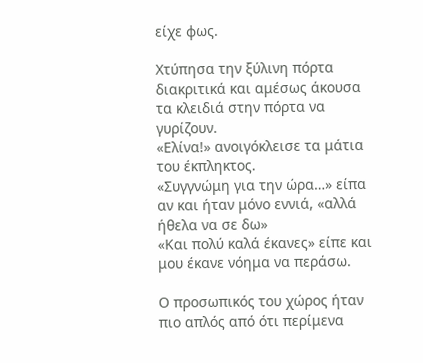είχε φως.

Χτύπησα την ξύλινη πόρτα διακριτικά και αμέσως άκουσα τα κλειδιά στην πόρτα να γυρίζουν.
«Ελίνα!» ανοιγόκλεισε τα μάτια του έκπληκτος.
«Συγγνώμη για την ώρα…» είπα αν και ήταν μόνο εννιά, «αλλά ήθελα να σε δω»
«Και πολύ καλά έκανες» είπε και μου έκανε νόημα να περάσω.

Ο προσωπικός του χώρος ήταν πιο απλός από ότι περίμενα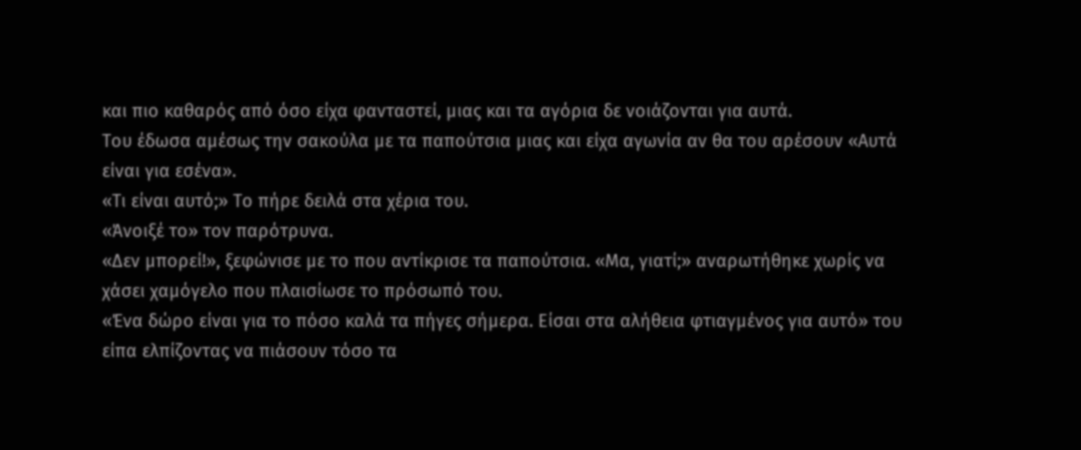και πιο καθαρός από όσο είχα φανταστεί, μιας και τα αγόρια δε νοιάζονται για αυτά.
Του έδωσα αμέσως την σακούλα με τα παπούτσια μιας και είχα αγωνία αν θα του αρέσουν «Αυτά είναι για εσένα».
«Τι είναι αυτό;» Το πήρε δειλά στα χέρια του.
«Άνοιξέ το» τον παρότρυνα.
«Δεν μπορεί!», ξεφώνισε με το που αντίκρισε τα παπούτσια. «Μα, γιατί;» αναρωτήθηκε χωρίς να χάσει χαμόγελο που πλαισίωσε το πρόσωπό του.
«Ένα δώρο είναι για το πόσο καλά τα πήγες σήμερα. Είσαι στα αλήθεια φτιαγμένος για αυτό» του είπα ελπίζοντας να πιάσουν τόσο τα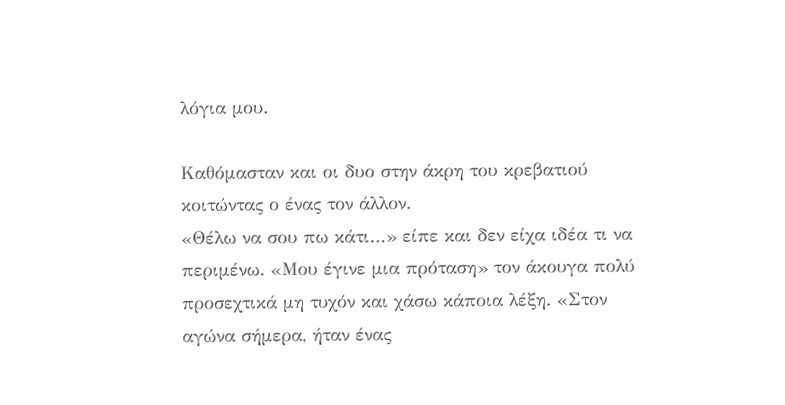λόγια μου.

Καθόμασταν και οι δυο στην άκρη του κρεβατιού κοιτώντας ο ένας τον άλλον.
«Θέλω να σου πω κάτι…» είπε και δεν είχα ιδέα τι να περιμένω. «Μου έγινε μια πρόταση» τον άκουγα πολύ προσεχτικά μη τυχόν και χάσω κάποια λέξη. «Στον αγώνα σήμερα, ήταν ένας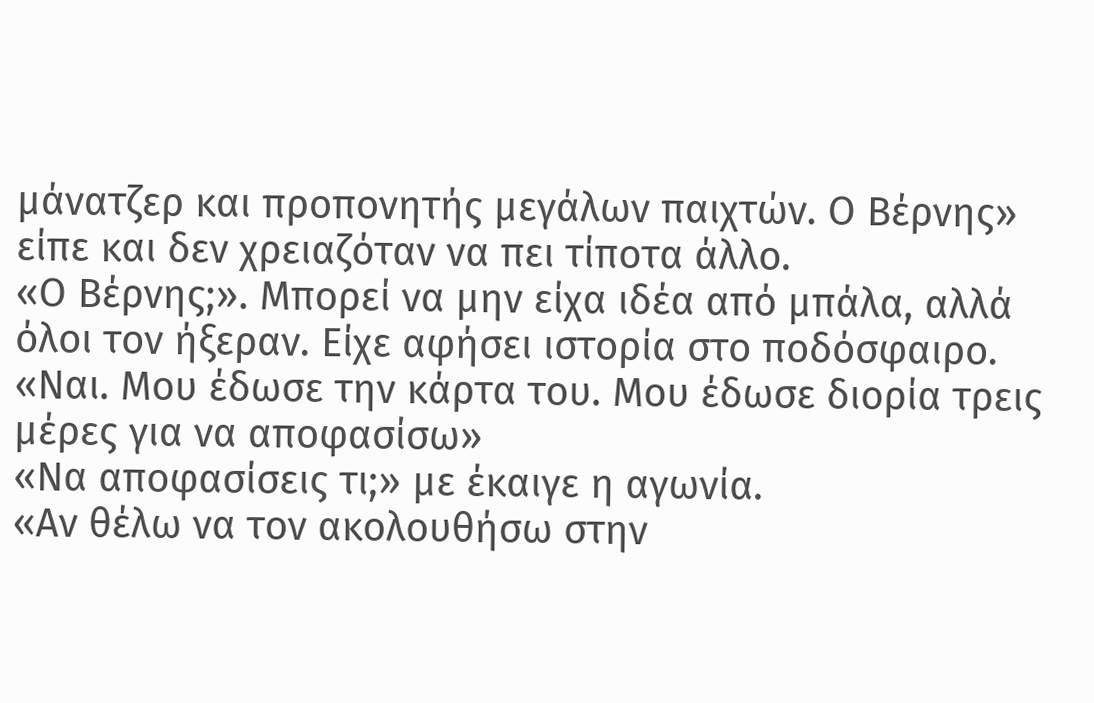μάνατζερ και προπονητής μεγάλων παιχτών. Ο Βέρνης» είπε και δεν χρειαζόταν να πει τίποτα άλλο.
«Ο Βέρνης;». Μπορεί να μην είχα ιδέα από μπάλα, αλλά όλοι τον ήξεραν. Είχε αφήσει ιστορία στο ποδόσφαιρο.
«Ναι. Μου έδωσε την κάρτα του. Μου έδωσε διορία τρεις μέρες για να αποφασίσω»
«Να αποφασίσεις τι;» με έκαιγε η αγωνία.
«Αν θέλω να τον ακολουθήσω στην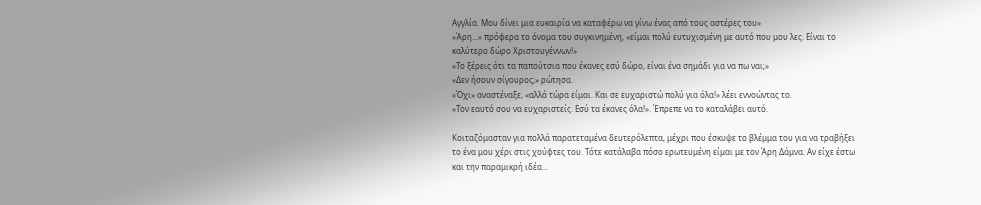Αγγλία. Μου δίνει μια ευκαιρία να καταφέρω να γίνω ένας από τους αστέρες του»
«Άρη…» πρόφερα το όνομα του συγκινημένη, «είμαι πολύ ευτυχισμένη με αυτό που μου λες. Είναι το καλύτερο δώρο Χριστουγέννων!»
«Το ξέρεις ότι τα παπούτσια που έκανες εσύ δώρο, είναι ένα σημάδι για να πω ναι;»
«Δεν ήσουν σίγουρος;» ρώτησα.
«Όχι» αναστέναξε, «αλλά τώρα είμαι. Και σε ευχαριστώ πολύ για όλα!» λέει εννοώντας το.
«Τον εαυτό σου να ευχαριστείς. Εσύ τα έκανες όλα!». Έπρεπε να το καταλάβει αυτό.

Κοιταζόμασταν για πολλά παρατεταμένα δευτερόλεπτα, μέχρι που έσκυψε το βλέμμα του για να τραβήξει το ένα μου χέρι στις χούφτες του. Τότε κατάλαβα πόσο ερωτευμένη είμαι με τον Άρη Δάμνα. Αν είχε έστω και την παραμικρή ιδέα…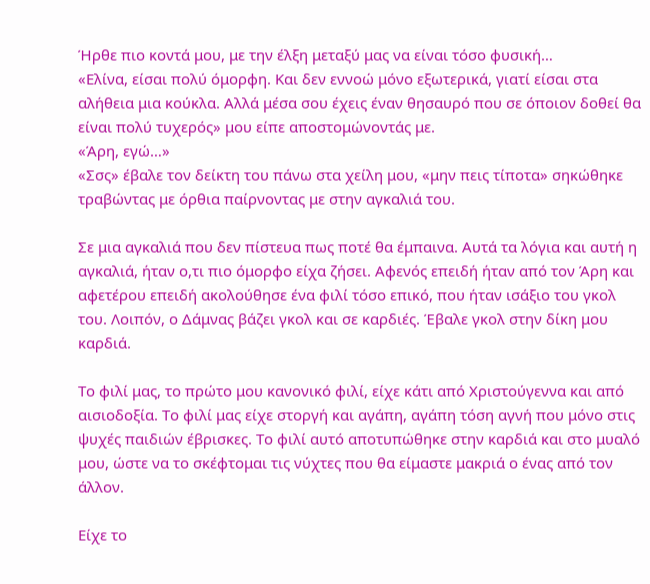Ήρθε πιο κοντά μου, με την έλξη μεταξύ μας να είναι τόσο φυσική…
«Ελίνα, είσαι πολύ όμορφη. Και δεν εννοώ μόνο εξωτερικά, γιατί είσαι στα αλήθεια μια κούκλα. Αλλά μέσα σου έχεις έναν θησαυρό που σε όποιον δοθεί θα είναι πολύ τυχερός» μου είπε αποστομώνοντάς με.
«Άρη, εγώ…»
«Σσς» έβαλε τον δείκτη του πάνω στα χείλη μου, «μην πεις τίποτα» σηκώθηκε τραβώντας με όρθια παίρνοντας με στην αγκαλιά του.

Σε μια αγκαλιά που δεν πίστευα πως ποτέ θα έμπαινα. Αυτά τα λόγια και αυτή η αγκαλιά, ήταν ο,τι πιο όμορφο είχα ζήσει. Αφενός επειδή ήταν από τον Άρη και αφετέρου επειδή ακολούθησε ένα φιλί τόσο επικό, που ήταν ισάξιο του γκολ του. Λοιπόν, ο Δάμνας βάζει γκολ και σε καρδιές. Έβαλε γκολ στην δίκη μου καρδιά.

Το φιλί μας, το πρώτο μου κανονικό φιλί, είχε κάτι από Χριστούγεννα και από αισιοδοξία. Το φιλί μας είχε στοργή και αγάπη, αγάπη τόση αγνή που μόνο στις ψυχές παιδιών έβρισκες. Το φιλί αυτό αποτυπώθηκε στην καρδιά και στο μυαλό μου, ώστε να το σκέφτομαι τις νύχτες που θα είμαστε μακριά ο ένας από τον άλλον.

Είχε το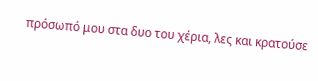πρόσωπό μου στα δυο του χέρια, λες και κρατούσε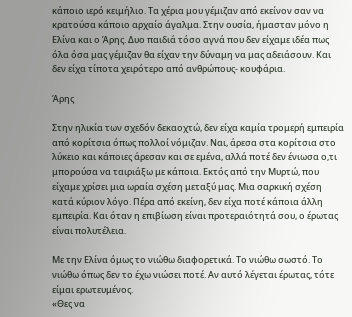κάποιο ιερό κειμήλιο. Τα χέρια μου γέμιζαν από εκείνον σαν να κρατούσα κάποιο αρχαίο άγαλμα. Στην ουσία, ήμασταν μόνο η Ελίνα και ο Άρης. Δυο παιδιά τόσο αγνά που δεν είχαμε ιδέα πως όλα όσα μας γέμιζαν θα είχαν την δύναμη να μας αδειάσουν. Και δεν είχα τίποτα χειρότερο από ανθρώπους- κουφάρια.

Άρης

Στην ηλικία των σχεδόν δεκαοχτώ, δεν είχα καμία τρομερή εμπειρία από κορίτσια όπως πολλοί νόμιζαν. Ναι, άρεσα στα κορίτσια στο λύκειο και κάποιες άρεσαν και σε εμένα, αλλά ποτέ δεν ένιωσα ο,τι μπορούσα να ταιριάξω με κάποια. Εκτός από την Μυρτώ, που είχαμε χρίσει μια ωραία σχέση μεταξύ μας. Μια σαρκική σχέση κατά κύριον λόγο. Πέρα από εκείνη, δεν είχα ποτέ κάποια άλλη εμπειρία. Και όταν η επιβίωση είναι προτεραιότητά σου, ο έρωτας είναι πολυτέλεια.

Με την Ελίνα όμως το νιώθω διαφορετικά. Το νιώθω σωστό. Το νιώθω όπως δεν το έχω νιώσει ποτέ. Αν αυτό λέγεται έρωτας, τότε είμαι ερωτευμένος.
«Θες να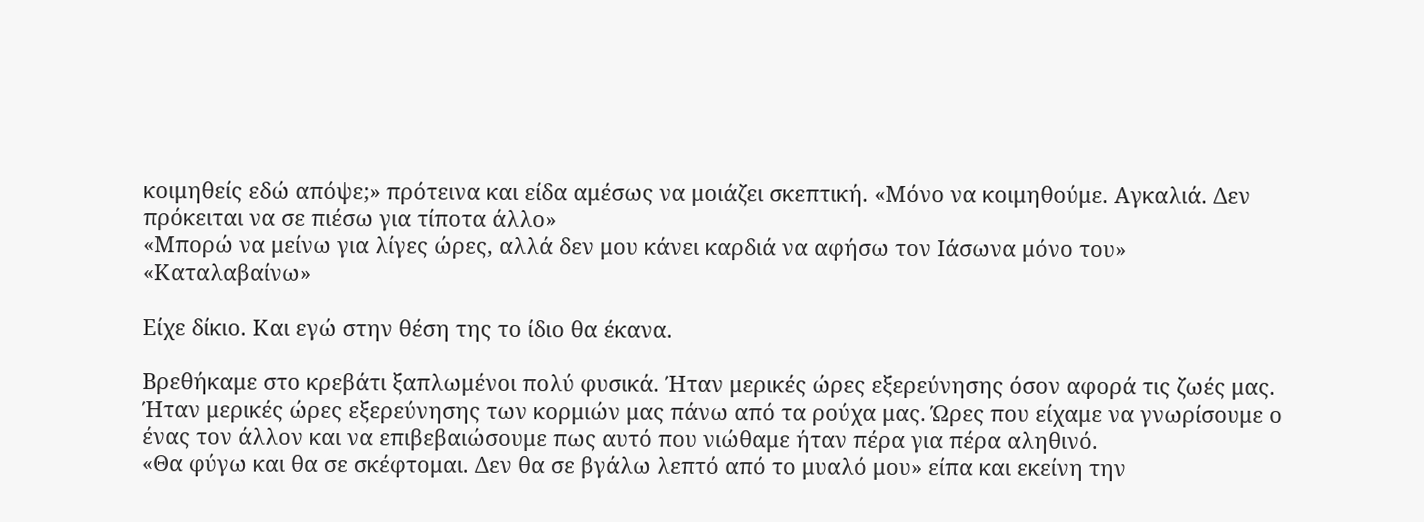κοιμηθείς εδώ απόψε;» πρότεινα και είδα αμέσως να μοιάζει σκεπτική. «Μόνο να κοιμηθούμε. Αγκαλιά. Δεν πρόκειται να σε πιέσω για τίποτα άλλο»
«Μπορώ να μείνω για λίγες ώρες, αλλά δεν μου κάνει καρδιά να αφήσω τον Ιάσωνα μόνο του»
«Καταλαβαίνω»

Είχε δίκιο. Και εγώ στην θέση της το ίδιο θα έκανα.

Βρεθήκαμε στο κρεβάτι ξαπλωμένοι πολύ φυσικά. Ήταν μερικές ώρες εξερεύνησης όσον αφορά τις ζωές μας. Ήταν μερικές ώρες εξερεύνησης των κορμιών μας πάνω από τα ρούχα μας. Ώρες που είχαμε να γνωρίσουμε ο ένας τον άλλον και να επιβεβαιώσουμε πως αυτό που νιώθαμε ήταν πέρα για πέρα αληθινό.
«Θα φύγω και θα σε σκέφτομαι. Δεν θα σε βγάλω λεπτό από το μυαλό μου» είπα και εκείνη την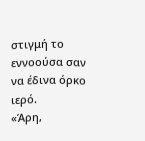στιγμή το εννοούσα σαν να έδινα όρκο ιερό.
«Άρη,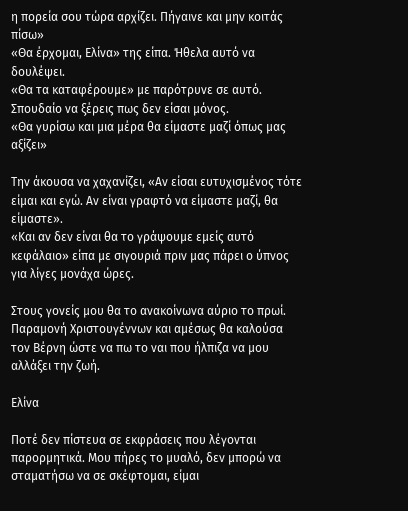η πορεία σου τώρα αρχίζει. Πήγαινε και μην κοιτάς πίσω»
«Θα έρχομαι, Ελίνα» της είπα. Ήθελα αυτό να δουλέψει.
«Θα τα καταφέρουμε» με παρότρυνε σε αυτό. Σπουδαίο να ξέρεις πως δεν είσαι μόνος.
«Θα γυρίσω και μια μέρα θα είμαστε μαζί όπως μας αξίζει»

Την άκουσα να χαχανίζει, «Αν είσαι ευτυχισμένος τότε είμαι και εγώ. Αν είναι γραφτό να είμαστε μαζί, θα είμαστε».
«Και αν δεν είναι θα το γράψουμε εμείς αυτό κεφάλαιο» είπα με σιγουριά πριν μας πάρει ο ύπνος για λίγες μονάχα ώρες.

Στους γονείς μου θα το ανακοίνωνα αύριο το πρωί. Παραμονή Χριστουγέννων και αμέσως θα καλούσα τον Βέρνη ώστε να πω το ναι που ήλπιζα να μου αλλάξει την ζωή.

Ελίνα

Ποτέ δεν πίστευα σε εκφράσεις που λέγονται παρορμητικά. Μου πήρες το μυαλό, δεν μπορώ να σταματήσω να σε σκέφτομαι, είμαι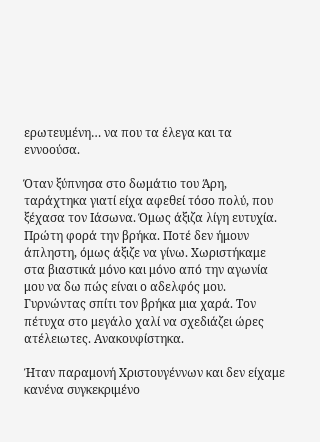ερωτευμένη… να που τα έλεγα και τα εννοούσα.

Όταν ξύπνησα στο δωμάτιο του Άρη, ταράχτηκα γιατί είχα αφεθεί τόσο πολύ, που ξέχασα τον Ιάσωνα. Όμως άξιζα λίγη ευτυχία. Πρώτη φορά την βρήκα. Ποτέ δεν ήμουν άπληστη, όμως άξιζε να γίνω. Χωριστήκαμε στα βιαστικά μόνο και μόνο από την αγωνία μου να δω πώς είναι ο αδελφός μου. Γυρνώντας σπίτι τον βρήκα μια χαρά. Τον πέτυχα στο μεγάλο χαλί να σχεδιάζει ώρες ατέλειωτες. Ανακουφίστηκα.

Ήταν παραμονή Χριστουγέννων και δεν είχαμε κανένα συγκεκριμένο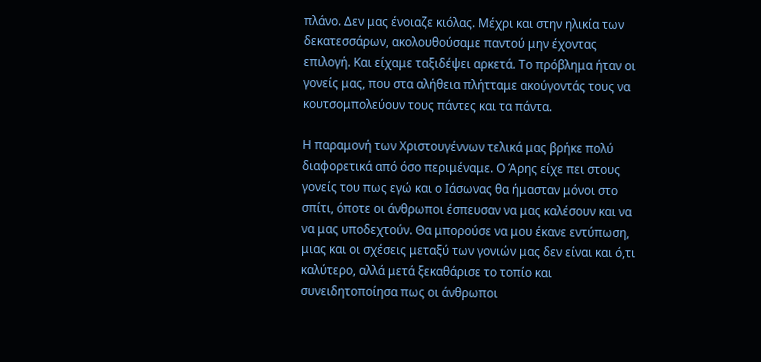πλάνο. Δεν μας ένοιαζε κιόλας. Μέχρι και στην ηλικία των δεκατεσσάρων, ακολουθούσαμε παντού μην έχοντας επιλογή. Και είχαμε ταξιδέψει αρκετά. Το πρόβλημα ήταν οι γονείς μας, που στα αλήθεια πλήτταμε ακούγοντάς τους να κουτσομπολεύουν τους πάντες και τα πάντα.

Η παραμονή των Χριστουγέννων τελικά μας βρήκε πολύ διαφορετικά από όσο περιμέναμε. Ο Άρης είχε πει στους γονείς του πως εγώ και ο Ιάσωνας θα ήμασταν μόνοι στο σπίτι, όποτε οι άνθρωποι έσπευσαν να μας καλέσουν και να να μας υποδεχτούν. Θα μπορούσε να μου έκανε εντύπωση, μιας και οι σχέσεις μεταξύ των γονιών μας δεν είναι και ό,τι καλύτερο, αλλά μετά ξεκαθάρισε το τοπίο και συνειδητοποίησα πως οι άνθρωποι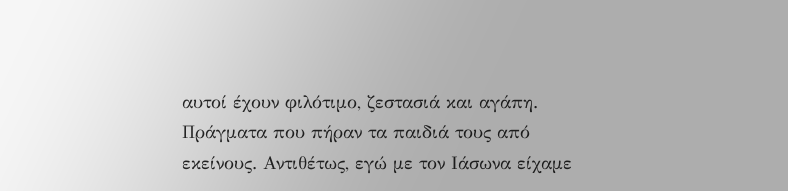αυτοί έχουν φιλότιμο, ζεστασιά και αγάπη. Πράγματα που πήραν τα παιδιά τους από εκείνους. Αντιθέτως, εγώ με τον Ιάσωνα είχαμε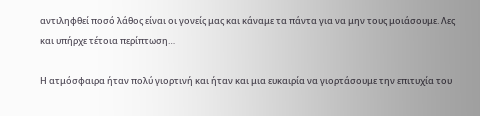αντιληφθεί ποσό λάθος είναι οι γονείς μας και κάναμε τα πάντα για να μην τους μοιάσουμε. Λες και υπήρχε τέτοια περίπτωση…

Η ατμόσφαιρα ήταν πολύ γιορτινή και ήταν και μια ευκαιρία να γιορτάσουμε την επιτυχία του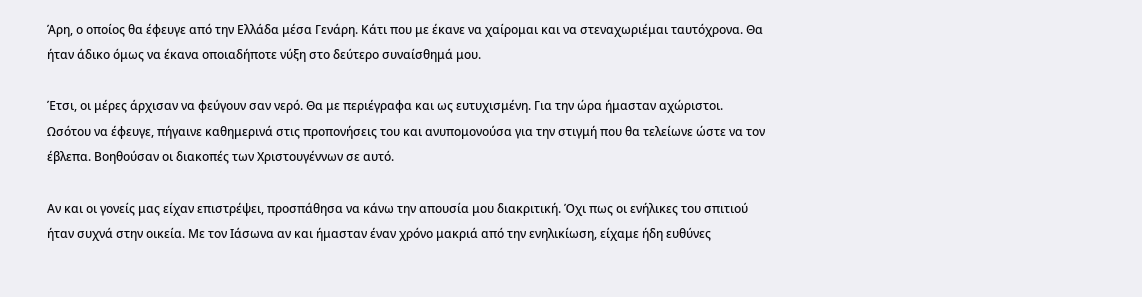Άρη, ο οποίος θα έφευγε από την Ελλάδα μέσα Γενάρη. Κάτι που με έκανε να χαίρομαι και να στεναχωριέμαι ταυτόχρονα. Θα ήταν άδικο όμως να έκανα οποιαδήποτε νύξη στο δεύτερο συναίσθημά μου.

Έτσι, οι μέρες άρχισαν να φεύγουν σαν νερό. Θα με περιέγραφα και ως ευτυχισμένη. Για την ώρα ήμασταν αχώριστοι. Ωσότου να έφευγε, πήγαινε καθημερινά στις προπονήσεις του και ανυπομονούσα για την στιγμή που θα τελείωνε ώστε να τον έβλεπα. Βοηθούσαν οι διακοπές των Χριστουγέννων σε αυτό.

Αν και οι γονείς μας είχαν επιστρέψει, προσπάθησα να κάνω την απουσία μου διακριτική. Όχι πως οι ενήλικες του σπιτιού ήταν συχνά στην οικεία. Με τον Ιάσωνα αν και ήμασταν έναν χρόνο μακριά από την ενηλικίωση, είχαμε ήδη ευθύνες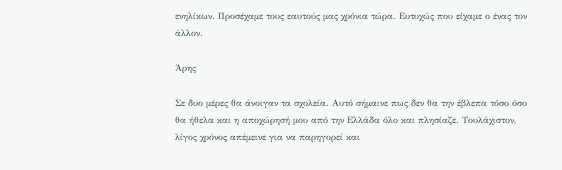ενηλίκων. Προσέχαμε τους εαυτούς μας χρόνια τώρα. Ευτυχώς που είχαμε ο ένας τον άλλον.

Άρης

Σε δυο μέρες θα άνοιγαν τα σχολεία. Αυτό σήμαινε πως δεν θα την έβλεπα τόσο όσο θα ήθελα και η αποχώρησή μου από την Ελλάδα όλο και πλησίαζε. Τουλάχιστον, λίγος χρόνος απέμεινε για να παρηγορεί και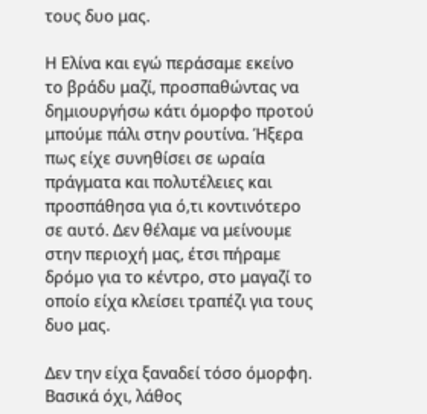τους δυο μας.

Η Ελίνα και εγώ περάσαμε εκείνο το βράδυ μαζί, προσπαθώντας να δημιουργήσω κάτι όμορφο προτού μπούμε πάλι στην ρουτίνα. Ήξερα πως είχε συνηθίσει σε ωραία πράγματα και πολυτέλειες και προσπάθησα για ό,τι κοντινότερο σε αυτό. Δεν θέλαμε να μείνουμε στην περιοχή μας, έτσι πήραμε δρόμο για το κέντρο, στο μαγαζί το οποίο είχα κλείσει τραπέζι για τους δυο μας.

Δεν την είχα ξαναδεί τόσο όμορφη. Βασικά όχι, λάθος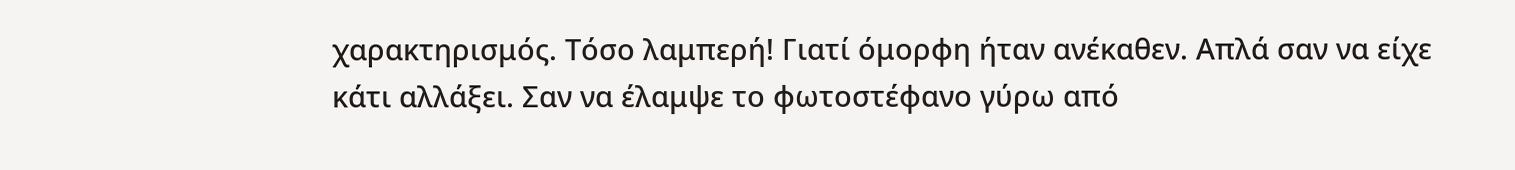χαρακτηρισμός. Τόσο λαμπερή! Γιατί όμορφη ήταν ανέκαθεν. Απλά σαν να είχε κάτι αλλάξει. Σαν να έλαμψε το φωτοστέφανο γύρω από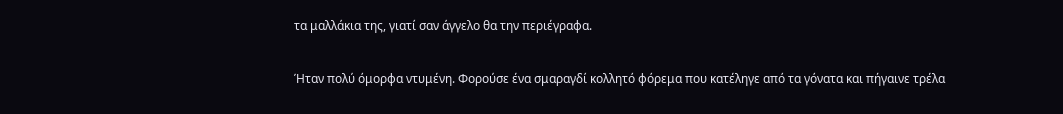τα μαλλάκια της, γιατί σαν άγγελο θα την περιέγραφα.

Ήταν πολύ όμορφα ντυμένη. Φορούσε ένα σμαραγδί κολλητό φόρεμα που κατέληγε από τα γόνατα και πήγαινε τρέλα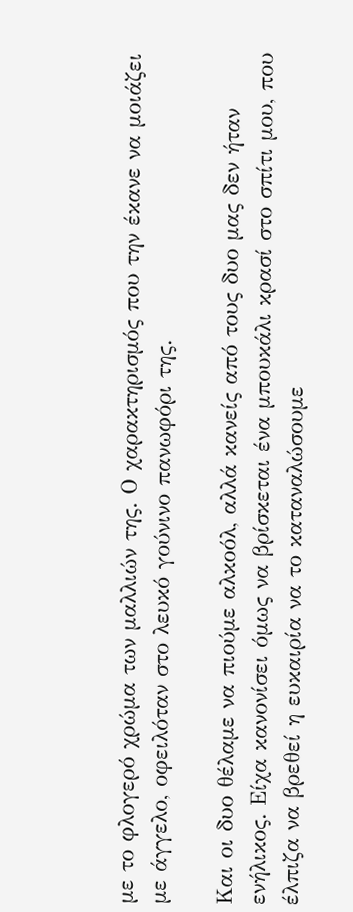με το φλογερό χρώμα των μαλλιών της. Ο χαρακτηρισμός που την έκανε να μοιάζει με άγγελο, οφειλόταν στο λευκό γούνινο πανωφόρι της.

Και οι δυο θέλαμε να πιούμε αλκοόλ, αλλά κανείς από τους δυο μας δεν ήταν ενήλικος. Είχα κανονίσει όμως να βρίσκεται ένα μπουκάλι κρασί στο σπίτι μου, που έλπιζα να βρεθεί η ευκαιρία να το καταναλώσουμε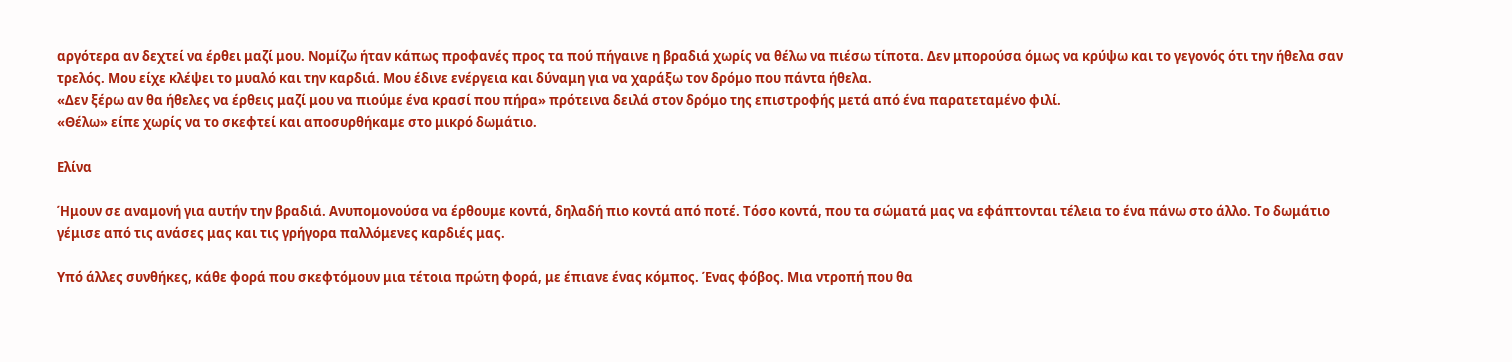αργότερα αν δεχτεί να έρθει μαζί μου. Νομίζω ήταν κάπως προφανές προς τα πού πήγαινε η βραδιά χωρίς να θέλω να πιέσω τίποτα. Δεν μπορούσα όμως να κρύψω και το γεγονός ότι την ήθελα σαν τρελός. Μου είχε κλέψει το μυαλό και την καρδιά. Μου έδινε ενέργεια και δύναμη για να χαράξω τον δρόμο που πάντα ήθελα.
«Δεν ξέρω αν θα ήθελες να έρθεις μαζί μου να πιούμε ένα κρασί που πήρα» πρότεινα δειλά στον δρόμο της επιστροφής μετά από ένα παρατεταμένο φιλί.
«Θέλω» είπε χωρίς να το σκεφτεί και αποσυρθήκαμε στο μικρό δωμάτιο.

Ελίνα

Ήμουν σε αναμονή για αυτήν την βραδιά. Ανυπομονούσα να έρθουμε κοντά, δηλαδή πιο κοντά από ποτέ. Τόσο κοντά, που τα σώματά μας να εφάπτονται τέλεια το ένα πάνω στο άλλο. Το δωμάτιο γέμισε από τις ανάσες μας και τις γρήγορα παλλόμενες καρδιές μας.

Υπό άλλες συνθήκες, κάθε φορά που σκεφτόμουν μια τέτοια πρώτη φορά, με έπιανε ένας κόμπος. Ένας φόβος. Μια ντροπή που θα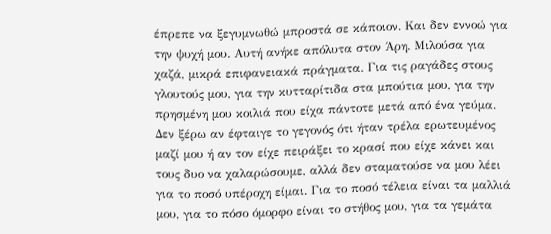έπρεπε να ξεγυμνωθώ μπροστά σε κάποιον. Και δεν εννοώ για την ψυχή μου. Αυτή ανήκε απόλυτα στον Άρη. Μιλούσα για χαζά, μικρά επιφανειακά πράγματα. Για τις ραγάδες στους γλουτούς μου, για την κυτταρίτιδα στα μπούτια μου, για την πρησμένη μου κοιλιά που είχα πάντοτε μετά από ένα γεύμα. Δεν ξέρω αν έφταιγε το γεγονός ότι ήταν τρέλα ερωτευμένος μαζί μου ή αν τον είχε πειράξει το κρασί που είχε κάνει και τους δυο να χαλαρώσουμε, αλλά δεν σταματούσε να μου λέει για το ποσό υπέροχη είμαι. Για το ποσό τέλεια είναι τα μαλλιά μου, για το πόσο όμορφο είναι το στήθος μου, για τα γεμάτα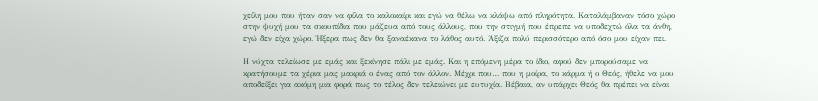χείλη μου που ήταν σαν να φίλα το καλοκαίρι και εγώ να θέλω να κλάψω από πληρότητα. Καταλάμβαναν τόσο χώρο στην ψυχή μου τα σκουπίδια που μάζευα από τους άλλους, που την στιγμή που έπρεπε να υποδεχτώ όλα τα άνθη, εγώ δεν είχα χώρο. Ήξερα πως δεν θα ξαναέκανα το λάθος αυτό. Άξιζα πολύ περισσότερο από όσο μου είχαν πει.

Η νύχτα τελείωσε με εμάς και ξεκίνησε πάλι με εμάς. Και η επόμενη μέρα το ίδιο, αφού δεν μπορούσαμε να κρατήσουμε τα χέρια μας μακριά ο ένας από τον άλλον. Μέχρι που… που η μοίρα, το κάρμα ή ο Θεός, ήθελε να μου αποδείξει για ακόμη μια φορά πως το τέλος δεν τελειώνει με ευτυχία. Βέβαια, αν υπάρχει Θεός θα πρέπει να είναι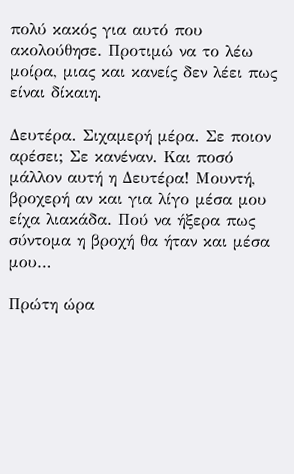πολύ κακός για αυτό που ακολούθησε. Προτιμώ να το λέω μοίρα, μιας και κανείς δεν λέει πως είναι δίκαιη.

Δευτέρα. Σιχαμερή μέρα. Σε ποιον αρέσει; Σε κανέναν. Και ποσό μάλλον αυτή η Δευτέρα! Μουντή, βροχερή αν και για λίγο μέσα μου είχα λιακάδα. Πού να ήξερα πως σύντομα η βροχή θα ήταν και μέσα μου…

Πρώτη ώρα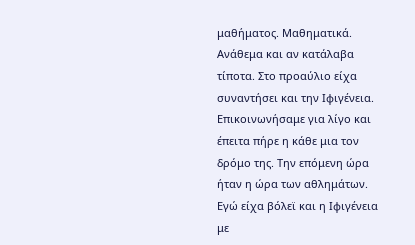μαθήματος. Μαθηματικά. Ανάθεμα και αν κατάλαβα τίποτα. Στο προαύλιο είχα συναντήσει και την Ιφιγένεια. Επικοινωνήσαμε για λίγο και έπειτα πήρε η κάθε μια τον δρόμο της. Την επόμενη ώρα ήταν η ώρα των αθλημάτων. Εγώ είχα βόλεϊ και η Ιφιγένεια με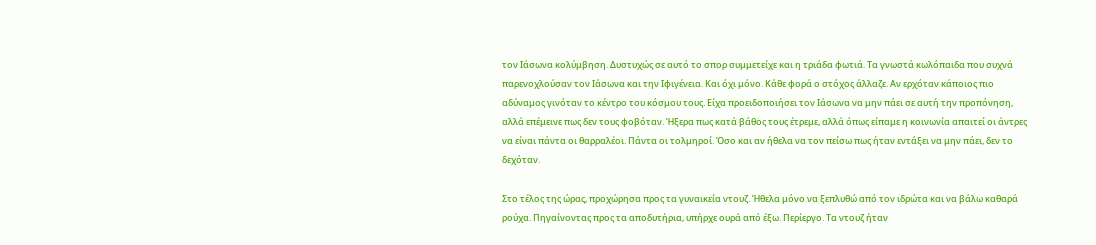τον Ιάσωνα κολύμβηση. Δυστυχώς σε αυτό το σπορ συμμετείχε και η τριάδα φωτιά. Τα γνωστά κωλόπαιδα που συχνά παρενοχλούσαν τον Ιάσωνα και την Ιφιγένεια. Και όχι μόνο. Κάθε φορά ο στόχος άλλαζε. Αν ερχόταν κάποιος πιο αδύναμος γινόταν το κέντρο του κόσμου τους. Είχα προειδοποιήσει τον Ιάσωνα να μην πάει σε αυτή την προπόνηση, αλλά επέμεινε πως δεν τους φοβόταν. Ήξερα πως κατά βάθος τους έτρεμε, αλλά όπως είπαμε η κοινωνία απαιτεί οι άντρες να είναι πάντα οι θαρραλέοι. Πάντα οι τολμηροί. Όσο και αν ήθελα να τον πείσω πως ήταν εντάξει να μην πάει, δεν το δεχόταν.

Στο τέλος της ώρας, προχώρησα προς τα γυναικεία ντουζ. Ήθελα μόνο να ξεπλυθώ από τον ιδρώτα και να βάλω καθαρά ρούχα. Πηγαίνοντας προς τα αποδυτήρια, υπήρχε ουρά από έξω. Περίεργο. Τα ντουζ ήταν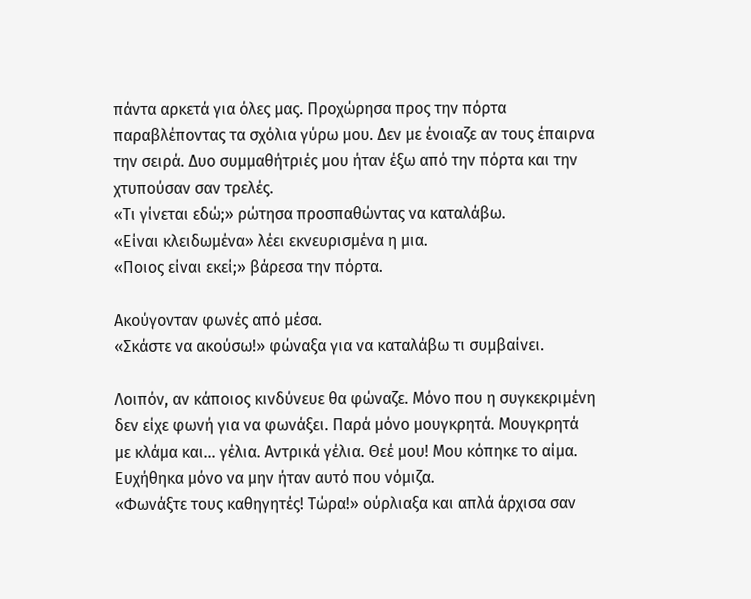πάντα αρκετά για όλες μας. Προχώρησα προς την πόρτα παραβλέποντας τα σχόλια γύρω μου. Δεν με ένοιαζε αν τους έπαιρνα την σειρά. Δυο συμμαθήτριές μου ήταν έξω από την πόρτα και την χτυπούσαν σαν τρελές.
«Τι γίνεται εδώ;» ρώτησα προσπαθώντας να καταλάβω.
«Είναι κλειδωμένα» λέει εκνευρισμένα η μια.
«Ποιος είναι εκεί;» βάρεσα την πόρτα.

Ακούγονταν φωνές από μέσα.
«Σκάστε να ακούσω!» φώναξα για να καταλάβω τι συμβαίνει.

Λοιπόν, αν κάποιος κινδύνευε θα φώναζε. Μόνο που η συγκεκριμένη δεν είχε φωνή για να φωνάξει. Παρά μόνο μουγκρητά. Μουγκρητά με κλάμα και… γέλια. Αντρικά γέλια. Θεέ μου! Μου κόπηκε το αίμα. Ευχήθηκα μόνο να μην ήταν αυτό που νόμιζα.
«Φωνάξτε τους καθηγητές! Τώρα!» ούρλιαξα και απλά άρχισα σαν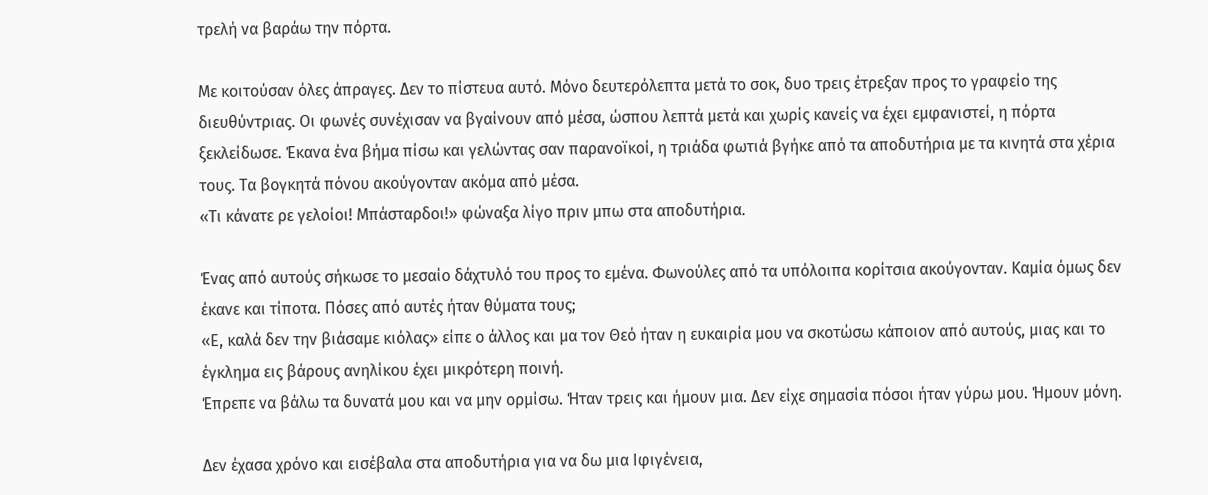τρελή να βαράω την πόρτα.

Με κοιτούσαν όλες άπραγες. Δεν το πίστευα αυτό. Μόνο δευτερόλεπτα μετά το σοκ, δυο τρεις έτρεξαν προς το γραφείο της διευθύντριας. Οι φωνές συνέχισαν να βγαίνουν από μέσα, ώσπου λεπτά μετά και χωρίς κανείς να έχει εμφανιστεί, η πόρτα ξεκλείδωσε. Έκανα ένα βήμα πίσω και γελώντας σαν παρανοϊκοί, η τριάδα φωτιά βγήκε από τα αποδυτήρια με τα κινητά στα χέρια τους. Τα βογκητά πόνου ακούγονταν ακόμα από μέσα.
«Τι κάνατε ρε γελοίοι! Μπάσταρδοι!» φώναξα λίγο πριν μπω στα αποδυτήρια.

Ένας από αυτούς σήκωσε το μεσαίο δάχτυλό του προς το εμένα. Φωνούλες από τα υπόλοιπα κορίτσια ακούγονταν. Καμία όμως δεν έκανε και τίποτα. Πόσες από αυτές ήταν θύματα τους;
«Ε, καλά δεν την βιάσαμε κιόλας» είπε ο άλλος και μα τον Θεό ήταν η ευκαιρία μου να σκοτώσω κάποιον από αυτούς, μιας και το έγκλημα εις βάρους ανηλίκου έχει μικρότερη ποινή.
Έπρεπε να βάλω τα δυνατά μου και να μην ορμίσω. Ήταν τρεις και ήμουν μια. Δεν είχε σημασία πόσοι ήταν γύρω μου. Ήμουν μόνη.

Δεν έχασα χρόνο και εισέβαλα στα αποδυτήρια για να δω μια Ιφιγένεια,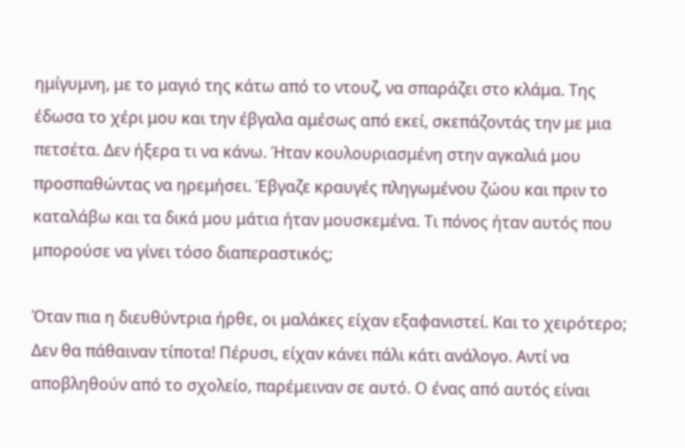ημίγυμνη, με το μαγιό της κάτω από το ντουζ, να σπαράζει στο κλάμα. Της έδωσα το χέρι μου και την έβγαλα αμέσως από εκεί, σκεπάζοντάς την με μια πετσέτα. Δεν ήξερα τι να κάνω. Ήταν κουλουριασμένη στην αγκαλιά μου προσπαθώντας να ηρεμήσει. Έβγαζε κραυγές πληγωμένου ζώου και πριν το καταλάβω και τα δικά μου μάτια ήταν μουσκεμένα. Τι πόνος ήταν αυτός που μπορούσε να γίνει τόσο διαπεραστικός;

Όταν πια η διευθύντρια ήρθε, οι μαλάκες είχαν εξαφανιστεί. Και το χειρότερο; Δεν θα πάθαιναν τίποτα! Πέρυσι, είχαν κάνει πάλι κάτι ανάλογο. Αντί να αποβληθούν από το σχολείο, παρέμειναν σε αυτό. Ο ένας από αυτός είναι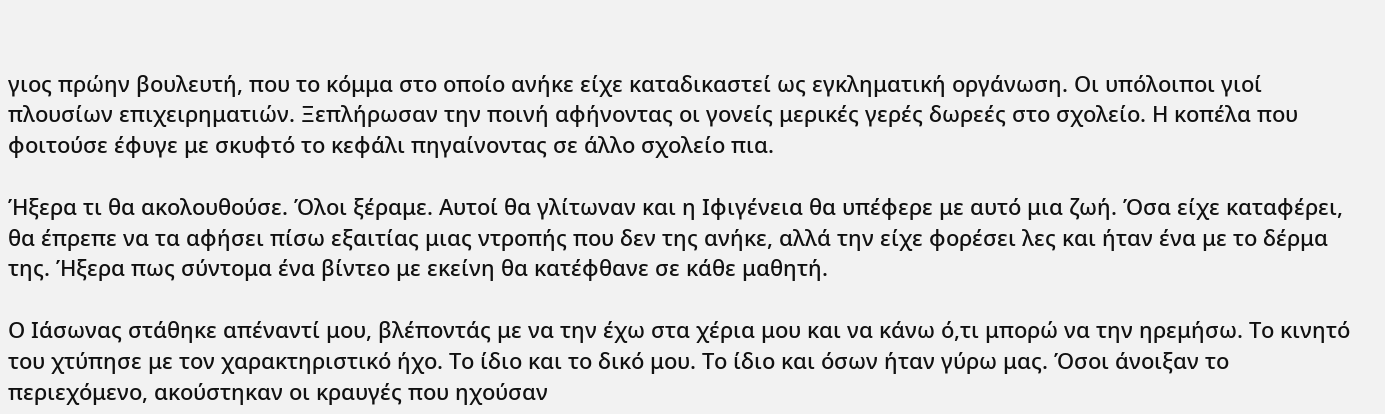γιος πρώην βουλευτή, που το κόμμα στο οποίο ανήκε είχε καταδικαστεί ως εγκληματική οργάνωση. Οι υπόλοιποι γιοί πλουσίων επιχειρηματιών. Ξεπλήρωσαν την ποινή αφήνοντας οι γονείς μερικές γερές δωρεές στο σχολείο. Η κοπέλα που φοιτούσε έφυγε με σκυφτό το κεφάλι πηγαίνοντας σε άλλο σχολείο πια.

Ήξερα τι θα ακολουθούσε. Όλοι ξέραμε. Αυτοί θα γλίτωναν και η Ιφιγένεια θα υπέφερε με αυτό μια ζωή. Όσα είχε καταφέρει, θα έπρεπε να τα αφήσει πίσω εξαιτίας μιας ντροπής που δεν της ανήκε, αλλά την είχε φορέσει λες και ήταν ένα με το δέρμα της. Ήξερα πως σύντομα ένα βίντεο με εκείνη θα κατέφθανε σε κάθε μαθητή.

Ο Ιάσωνας στάθηκε απέναντί μου, βλέποντάς με να την έχω στα χέρια μου και να κάνω ό,τι μπορώ να την ηρεμήσω. Το κινητό του χτύπησε με τον χαρακτηριστικό ήχο. Το ίδιο και το δικό μου. Το ίδιο και όσων ήταν γύρω μας. Όσοι άνοιξαν το περιεχόμενο, ακούστηκαν οι κραυγές που ηχούσαν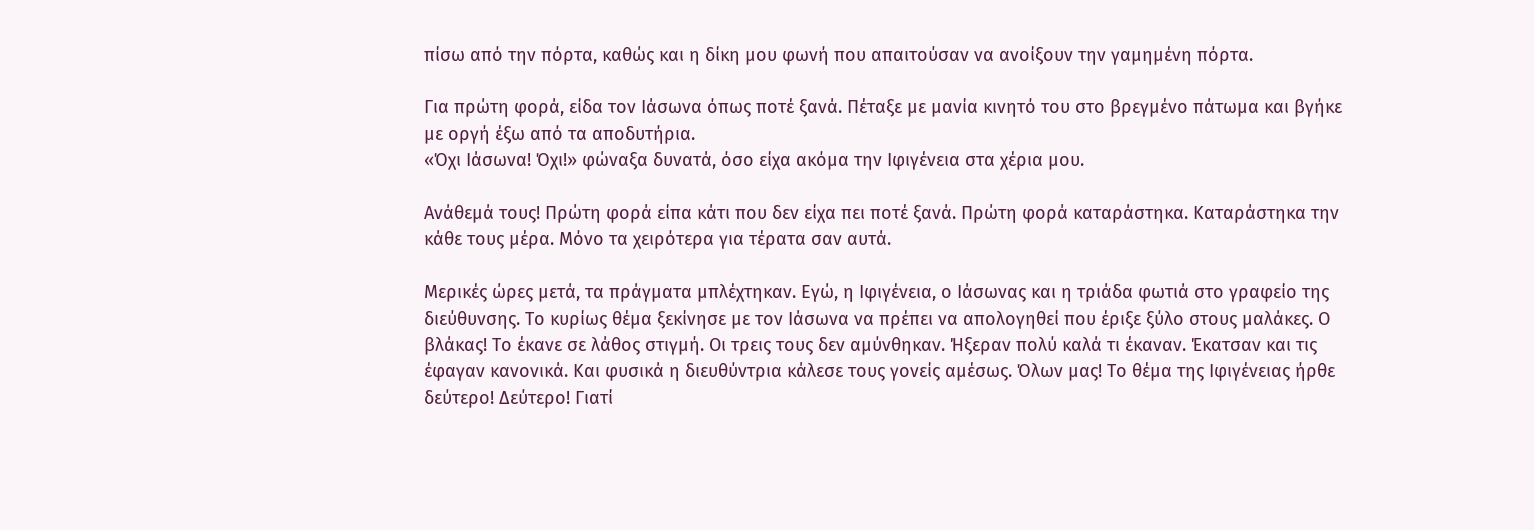πίσω από την πόρτα, καθώς και η δίκη μου φωνή που απαιτούσαν να ανοίξουν την γαμημένη πόρτα.

Για πρώτη φορά, είδα τον Ιάσωνα όπως ποτέ ξανά. Πέταξε με μανία κινητό του στο βρεγμένο πάτωμα και βγήκε με οργή έξω από τα αποδυτήρια.
«Όχι Ιάσωνα! Όχι!» φώναξα δυνατά, όσο είχα ακόμα την Ιφιγένεια στα χέρια μου.

Ανάθεμά τους! Πρώτη φορά είπα κάτι που δεν είχα πει ποτέ ξανά. Πρώτη φορά καταράστηκα. Καταράστηκα την κάθε τους μέρα. Μόνο τα χειρότερα για τέρατα σαν αυτά.

Μερικές ώρες μετά, τα πράγματα μπλέχτηκαν. Εγώ, η Ιφιγένεια, ο Ιάσωνας και η τριάδα φωτιά στο γραφείο της διεύθυνσης. Το κυρίως θέμα ξεκίνησε με τον Ιάσωνα να πρέπει να απολογηθεί που έριξε ξύλο στους μαλάκες. Ο βλάκας! Το έκανε σε λάθος στιγμή. Οι τρεις τους δεν αμύνθηκαν. Ήξεραν πολύ καλά τι έκαναν. Έκατσαν και τις έφαγαν κανονικά. Και φυσικά η διευθύντρια κάλεσε τους γονείς αμέσως. Όλων μας! Το θέμα της Ιφιγένειας ήρθε δεύτερο! Δεύτερο! Γιατί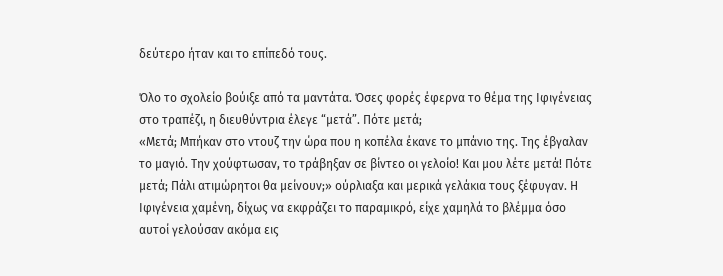δεύτερο ήταν και το επίπεδό τους.

Όλο το σχολείο βούιξε από τα μαντάτα. Όσες φορές έφερνα το θέμα της Ιφιγένειας στο τραπέζι, η διευθύντρια έλεγε “μετά”. Πότε μετά;
«Μετά; Μπήκαν στο ντουζ την ώρα που η κοπέλα έκανε το μπάνιο της. Της έβγαλαν το μαγιό. Την χούφτωσαν, το τράβηξαν σε βίντεο οι γελοίο! Και μου λέτε μετά! Πότε μετά; Πάλι ατιμώρητοι θα μείνουν;» ούρλιαξα και μερικά γελάκια τους ξέφυγαν. Η Ιφιγένεια χαμένη, δίχως να εκφράζει το παραμικρό, είχε χαμηλά το βλέμμα όσο αυτοί γελούσαν ακόμα εις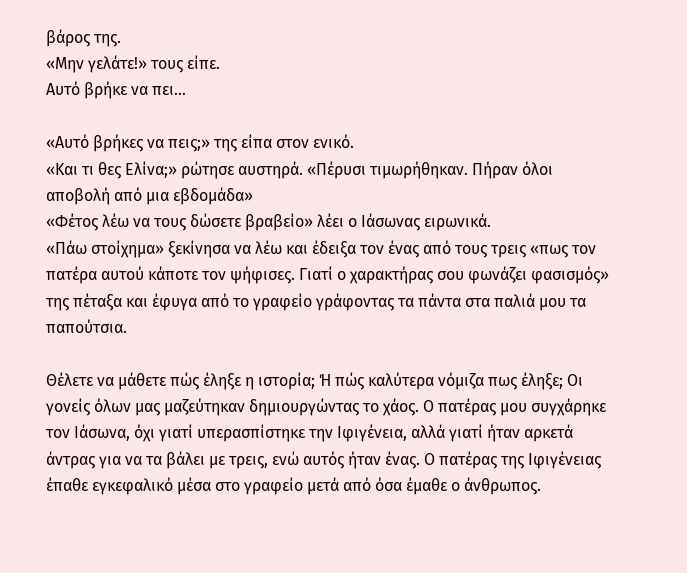βάρος της.
«Μην γελάτε!» τους είπε.
Αυτό βρήκε να πει…

«Αυτό βρήκες να πεις;» της είπα στον ενικό.
«Και τι θες Ελίνα;» ρώτησε αυστηρά. «Πέρυσι τιμωρήθηκαν. Πήραν όλοι αποβολή από μια εβδομάδα»
«Φέτος λέω να τους δώσετε βραβείο» λέει ο Ιάσωνας ειρωνικά.
«Πάω στοίχημα» ξεκίνησα να λέω και έδειξα τον ένας από τους τρεις «πως τον πατέρα αυτού κάποτε τον ψήφισες. Γιατί ο χαρακτήρας σου φωνάζει φασισμός» της πέταξα και έφυγα από το γραφείο γράφοντας τα πάντα στα παλιά μου τα παπούτσια.

Θέλετε να μάθετε πώς έληξε η ιστορία; Ή πώς καλύτερα νόμιζα πως έληξε; Οι γονείς όλων μας μαζεύτηκαν δημιουργώντας το χάος. Ο πατέρας μου συγχάρηκε τον Ιάσωνα, όχι γιατί υπερασπίστηκε την Ιφιγένεια, αλλά γιατί ήταν αρκετά άντρας για να τα βάλει με τρεις, ενώ αυτός ήταν ένας. Ο πατέρας της Ιφιγένειας έπαθε εγκεφαλικό μέσα στο γραφείο μετά από όσα έμαθε ο άνθρωπος.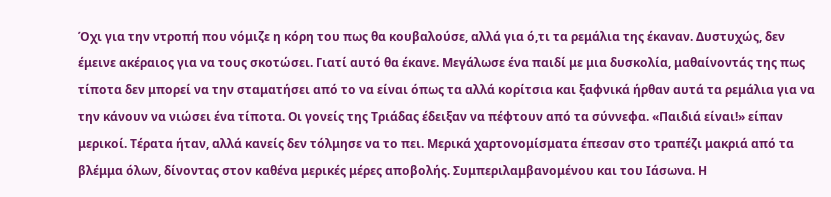Όχι για την ντροπή που νόμιζε η κόρη του πως θα κουβαλούσε, αλλά για ό,τι τα ρεμάλια της έκαναν. Δυστυχώς, δεν έμεινε ακέραιος για να τους σκοτώσει. Γιατί αυτό θα έκανε. Μεγάλωσε ένα παιδί με μια δυσκολία, μαθαίνοντάς της πως τίποτα δεν μπορεί να την σταματήσει από το να είναι όπως τα αλλά κορίτσια και ξαφνικά ήρθαν αυτά τα ρεμάλια για να την κάνουν να νιώσει ένα τίποτα. Οι γονείς της Τριάδας έδειξαν να πέφτουν από τα σύννεφα. «Παιδιά είναι!» είπαν μερικοί. Τέρατα ήταν, αλλά κανείς δεν τόλμησε να το πει. Μερικά χαρτονομίσματα έπεσαν στο τραπέζι μακριά από τα βλέμμα όλων, δίνοντας στον καθένα μερικές μέρες αποβολής. Συμπεριλαμβανομένου και του Ιάσωνα. Η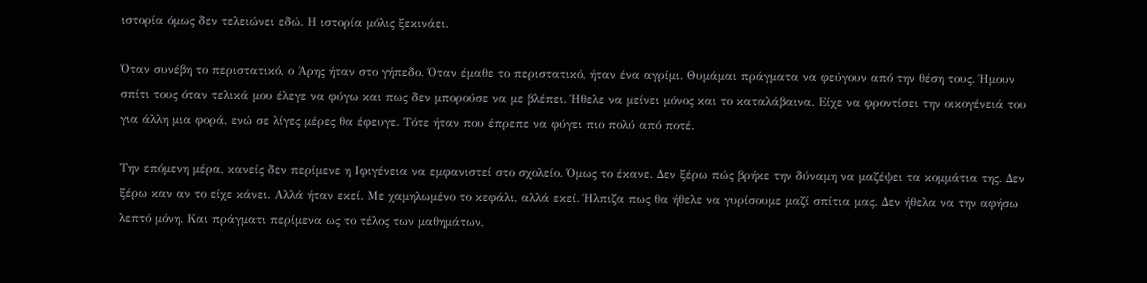ιστορία όμως δεν τελειώνει εδώ. Η ιστορία μόλις ξεκινάει.

Όταν συνέβη το περιστατικό, ο Άρης ήταν στο γήπεδο. Όταν έμαθε το περιστατικό, ήταν ένα αγρίμι. Θυμάμαι πράγματα να φεύγουν από την θέση τους. Ήμουν σπίτι τους όταν τελικά μου έλεγε να φύγω και πως δεν μπορούσε να με βλέπει. Ήθελε να μείνει μόνος και το καταλάβαινα. Είχε να φροντίσει την οικογένειά του για άλλη μια φορά, ενώ σε λίγες μέρες θα έφευγε. Τότε ήταν που έπρεπε να φύγει πιο πολύ από ποτέ.

Την επόμενη μέρα, κανείς δεν περίμενε η Ιφιγένεια να εμφανιστεί στο σχολείο. Όμως το έκανε. Δεν ξέρω πώς βρήκε την δύναμη να μαζέψει τα κομμάτια της. Δεν ξέρω καν αν το είχε κάνει. Αλλά ήταν εκεί. Με χαμηλωμένο το κεφάλι, αλλά εκεί. Ήλπιζα πως θα ήθελε να γυρίσουμε μαζί σπίτια μας. Δεν ήθελα να την αφήσω λεπτό μόνη. Και πράγματι περίμενα ως το τέλος των μαθημάτων,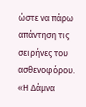ώστε να πάρω απάντηση τις σειρήνες του ασθενοφόρου.
«Η Δάμνα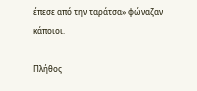έπεσε από την ταράτσα» φώναζαν κάποιοι.

Πλήθος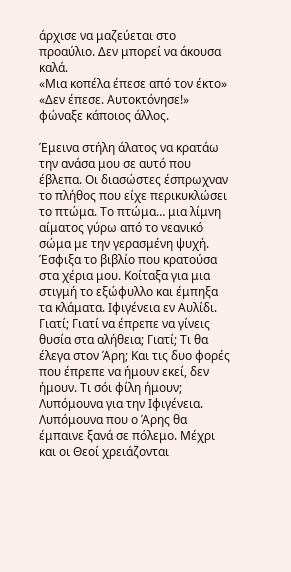άρχισε να μαζεύεται στο προαύλιο. Δεν μπορεί να άκουσα καλά.
«Μια κοπέλα έπεσε από τον έκτο»
«Δεν έπεσε. Αυτοκτόνησε!» φώναξε κάποιος άλλος.

Έμεινα στήλη άλατος να κρατάω την ανάσα μου σε αυτό που έβλεπα. Οι διασώστες έσπρωχναν το πλήθος που είχε περικυκλώσει το πτώμα. Το πτώμα… μια λίμνη αίματος γύρω από το νεανικό σώμα με την γερασμένη ψυχή. Έσφιξα το βιβλίο που κρατούσα στα χέρια μου. Κοίταξα για μια στιγμή το εξώφυλλο και έμπηξα τα κλάματα. Ιφιγένεια εν Αυλίδι. Γιατί; Γιατί να έπρεπε να γίνεις θυσία στα αλήθεια; Γιατί; Τι θα έλεγα στον Άρη; Και τις δυο φορές που έπρεπε να ήμουν εκεί, δεν ήμουν. Τι σόι φίλη ήμουν;
Λυπόμουνα για την Ιφιγένεια. Λυπόμουνα που ο Άρης θα έμπαινε ξανά σε πόλεμο. Μέχρι και οι Θεοί χρειάζονται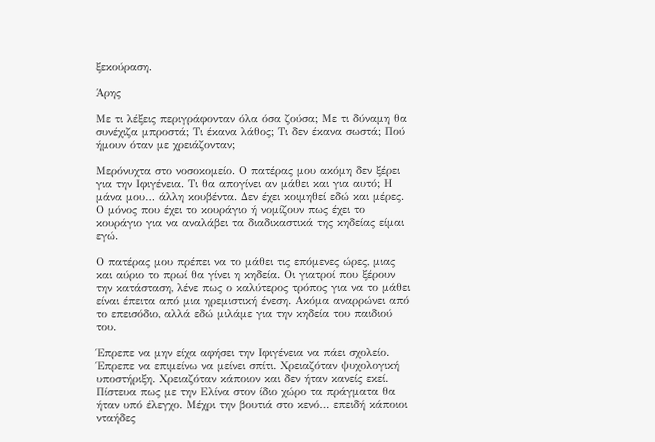ξεκούραση.

Άρης

Με τι λέξεις περιγράφονταν όλα όσα ζούσα; Με τι δύναμη θα συνέχιζα μπροστά; Τι έκανα λάθος; Τι δεν έκανα σωστά; Πού ήμουν όταν με χρειάζονταν;

Μερόνυχτα στο νοσοκομείο. Ο πατέρας μου ακόμη δεν ξέρει για την Ιφιγένεια. Τι θα απογίνει αν μάθει και για αυτό; Η μάνα μου… άλλη κουβέντα. Δεν έχει κοιμηθεί εδώ και μέρες. Ο μόνος που έχει το κουράγιο ή νομίζουν πως έχει το κουράγιο για να αναλάβει τα διαδικαστικά της κηδείας είμαι εγώ.

Ο πατέρας μου πρέπει να το μάθει τις επόμενες ώρες, μιας και αύριο το πρωί θα γίνει η κηδεία. Οι γιατροί που ξέρουν την κατάσταση, λένε πως ο καλύτερος τρόπος για να το μάθει είναι έπειτα από μια ηρεμιστική ένεση. Ακόμα αναρρώνει από το επεισόδιο, αλλά εδώ μιλάμε για την κηδεία του παιδιού του.

Έπρεπε να μην είχα αφήσει την Ιφιγένεια να πάει σχολείο. Έπρεπε να επιμείνω να μείνει σπίτι. Χρειαζόταν ψυχολογική υποστήριξη. Χρειαζόταν κάποιον και δεν ήταν κανείς εκεί. Πίστευα πως με την Ελίνα στον ίδιο χώρο τα πράγματα θα ήταν υπό έλεγχο. Μέχρι την βουτιά στο κενό… επειδή κάποιοι νταήδες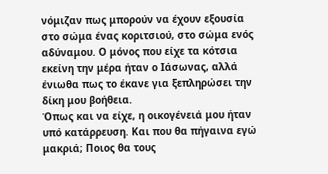νόμιζαν πως μπορούν να έχουν εξουσία στο σώμα ένας κοριτσιού, στο σώμα ενός αδύναμου. Ο μόνος που είχε τα κότσια εκείνη την μέρα ήταν ο Ιάσωνας, αλλά ένιωθα πως το έκανε για ξεπληρώσει την δίκη μου βοήθεια.
Όπως και να είχε, η οικογένειά μου ήταν υπό κατάρρευση. Και που θα πήγαινα εγώ μακριά; Ποιος θα τους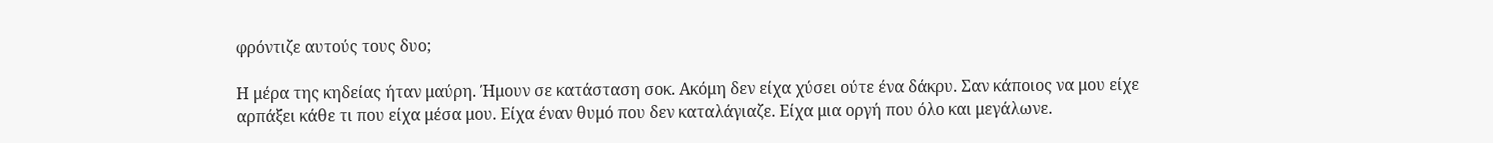φρόντιζε αυτούς τους δυο;

Η μέρα της κηδείας ήταν μαύρη. Ήμουν σε κατάσταση σοκ. Ακόμη δεν είχα χύσει ούτε ένα δάκρυ. Σαν κάποιος να μου είχε αρπάξει κάθε τι που είχα μέσα μου. Είχα έναν θυμό που δεν καταλάγιαζε. Είχα μια οργή που όλο και μεγάλωνε.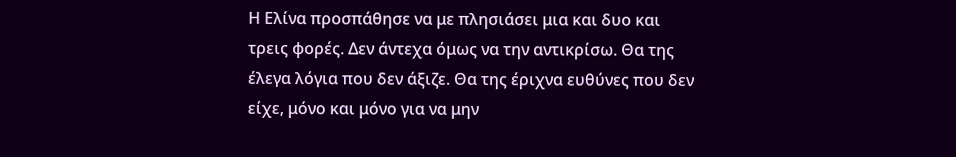Η Ελίνα προσπάθησε να με πλησιάσει μια και δυο και τρεις φορές. Δεν άντεχα όμως να την αντικρίσω. Θα της έλεγα λόγια που δεν άξιζε. Θα της έριχνα ευθύνες που δεν είχε, μόνο και μόνο για να μην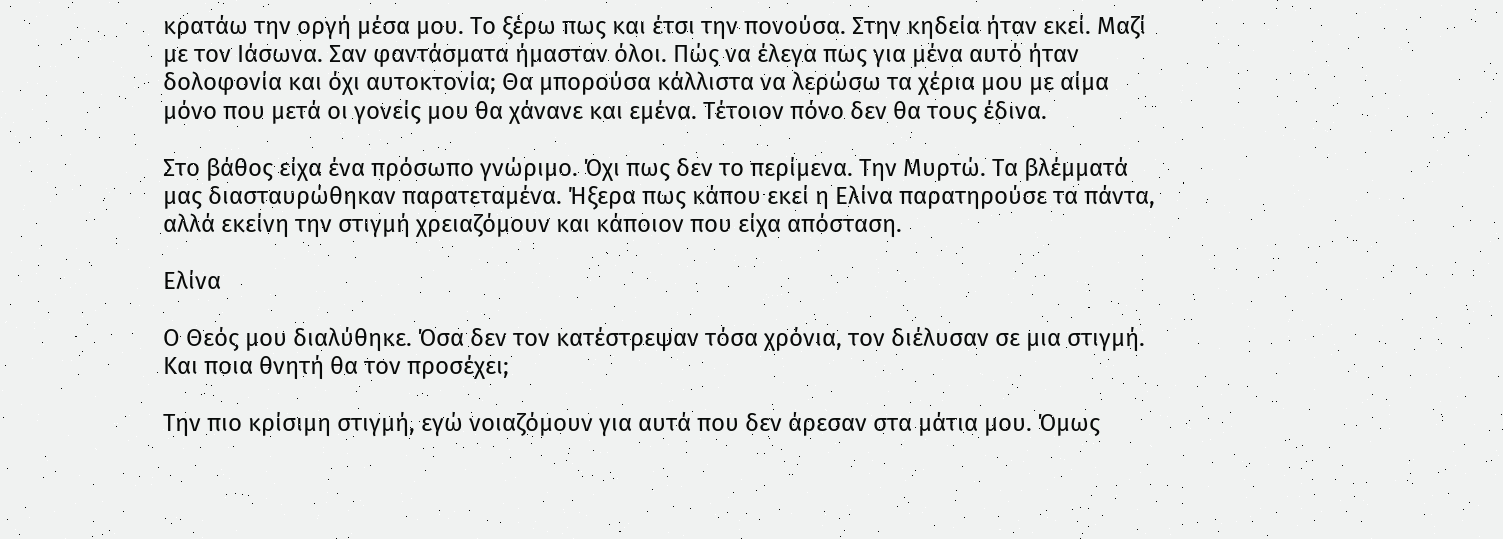κρατάω την οργή μέσα μου. Το ξέρω πως και έτσι την πονούσα. Στην κηδεία ήταν εκεί. Μαζί με τον Ιάσωνα. Σαν φαντάσματα ήμασταν όλοι. Πώς να έλεγα πως για μένα αυτό ήταν δολοφονία και όχι αυτοκτονία; Θα μπορούσα κάλλιστα να λερώσω τα χέρια μου με αίμα μόνο που μετά οι γονείς μου θα χάνανε και εμένα. Τέτοιον πόνο δεν θα τους έδινα.

Στο βάθος είχα ένα πρόσωπο γνώριμο. Όχι πως δεν το περίμενα. Την Μυρτώ. Τα βλέμματά μας διασταυρώθηκαν παρατεταμένα. Ήξερα πως κάπου εκεί η Ελίνα παρατηρούσε τα πάντα, αλλά εκείνη την στιγμή χρειαζόμουν και κάποιον που είχα απόσταση.

Ελίνα

Ο Θεός μου διαλύθηκε. Όσα δεν τον κατέστρεψαν τόσα χρόνια, τον διέλυσαν σε μια στιγμή. Και ποια θνητή θα τον προσέχει;

Την πιο κρίσιμη στιγμή, εγώ νοιαζόμουν για αυτά που δεν άρεσαν στα μάτια μου. Όμως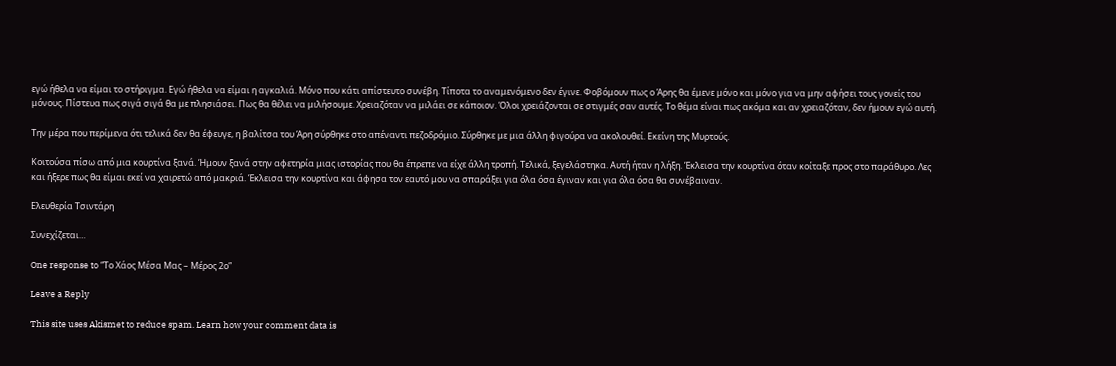εγώ ήθελα να είμαι το στήριγμα. Εγώ ήθελα να είμαι η αγκαλιά. Μόνο που κάτι απίστευτο συνέβη. Τίποτα το αναμενόμενο δεν έγινε. Φοβόμουν πως ο Άρης θα έμενε μόνο και μόνο για να μην αφήσει τους γονείς του μόνους. Πίστευα πως σιγά σιγά θα με πλησιάσει. Πως θα θέλει να μιλήσουμε. Χρειαζόταν να μιλάει σε κάποιον. Όλοι χρειάζονται σε στιγμές σαν αυτές. Το θέμα είναι πως ακόμα και αν χρειαζόταν, δεν ήμουν εγώ αυτή.

Την μέρα που περίμενα ότι τελικά δεν θα έφευγε, η βαλίτσα του Άρη σύρθηκε στο απέναντι πεζοδρόμιο. Σύρθηκε με μια άλλη φιγούρα να ακολουθεί. Εκείνη της Μυρτούς.

Κοιτούσα πίσω από μια κουρτίνα ξανά. Ήμουν ξανά στην αφετηρία μιας ιστορίας που θα έπρεπε να είχε άλλη τροπή. Τελικά, ξεγελάστηκα. Αυτή ήταν η λήξη. Έκλεισα την κουρτίνα όταν κοίταξε προς στο παράθυρο. Λες και ήξερε πως θα είμαι εκεί να χαιρετώ από μακριά. Έκλεισα την κουρτίνα και άφησα τον εαυτό μου να σπαράξει για όλα όσα έγιναν και για όλα όσα θα συνέβαιναν.

Ελευθερία Τσιντάρη

Συνεχίζεται…

One response to “Το Χάος Μέσα Μας – Μέρος 2ο”

Leave a Reply

This site uses Akismet to reduce spam. Learn how your comment data is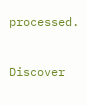processed.


Discover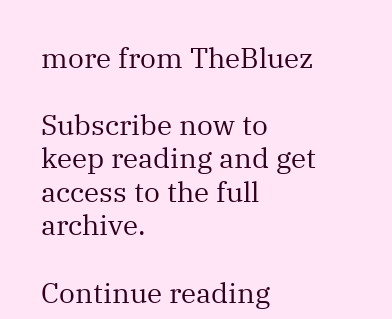more from TheBluez

Subscribe now to keep reading and get access to the full archive.

Continue reading